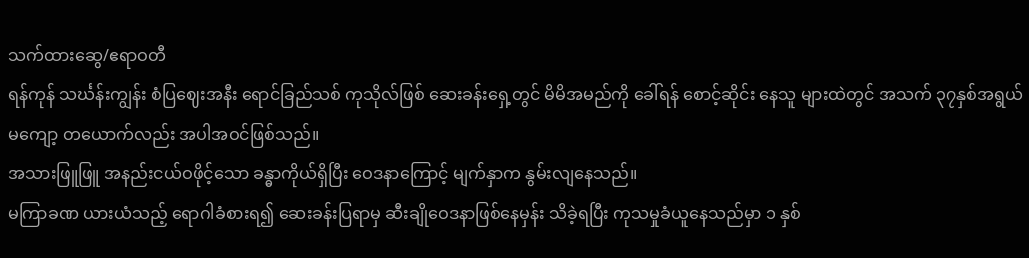သက်ထားဆွေ/ဧရာဝတီ
ရန်ကုန် သင်္ဃန်းကျွန်း စံပြဈေးအနီး ရောင်ခြည်သစ် ကုသိုလ်ဖြစ် ဆေးခန်းရှေ့တွင် မိမိအမည်ကို ခေါ်ရန် စောင့်ဆိုင်း နေသူ များထဲတွင် အသက် ၃၇နှစ်အရွယ် မကျော့ တယောက်လည်း အပါအဝင်ဖြစ်သည်။
အသားဖြူဖြူ အနည်းငယ်ဝဖိုင့်သော ခန္ဓာကိုယ်ရှိပြီး ဝေဒနာကြောင့် မျက်နှာက နွမ်းလျနေသည်။
မကြာခဏ ယားယံသည့် ရောဂါခံစားရ၍ ဆေးခန်းပြရာမှ ဆီးချိုဝေဒနာဖြစ်နေမှန်း သိခဲ့ရပြီး ကုသမှုခံယူနေသည်မှာ ၁ နှစ်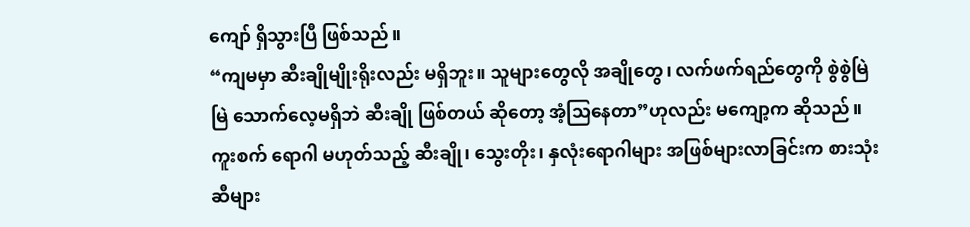ကျော် ရှိသွားပြီ ဖြစ်သည်။
“ကျမမှာ ဆီးချိုမျိုးရိုးလည်း မရှိဘူး။ သူများတွေလို အချိုတွေ၊ လက်ဖက်ရည်တွေကို စွဲစွဲမြဲမြဲ သောက်လေ့မရှိဘဲ ဆီးချို ဖြစ်တယ် ဆိုတော့ အံ့သြနေတာ”ဟုလည်း မကျော့က ဆိုသည်။
ကူးစက် ရောဂါ မဟုတ်သည့် ဆီးချို၊ သွေးတိုး၊ နှလုံးရောဂါများ အဖြစ်များလာခြင်းက စားသုံးဆီများ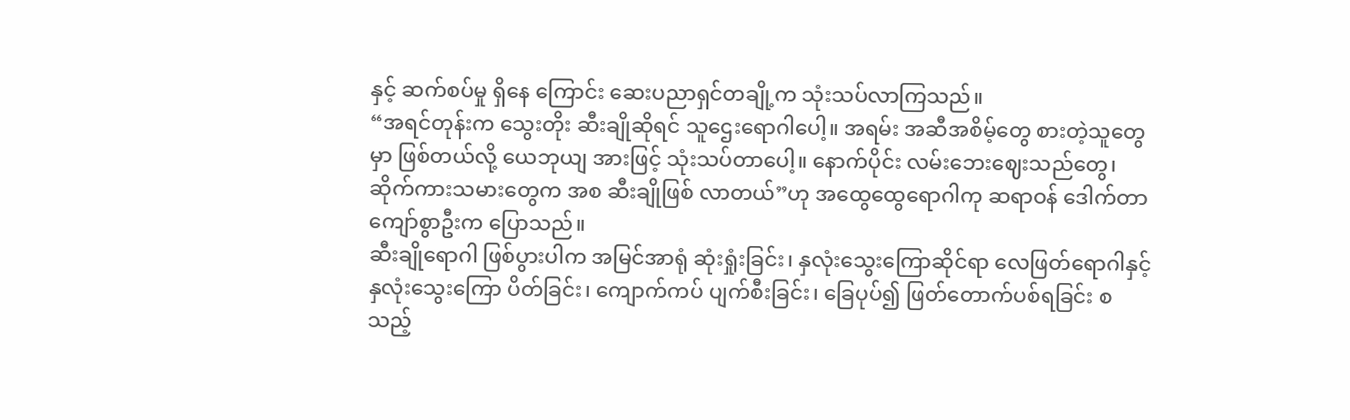နှင့် ဆက်စပ်မှု ရှိနေ ကြောင်း ဆေးပညာရှင်တချို့က သုံးသပ်လာကြသည်။
“အရင်တုန်းက သွေးတိုး ဆီးချိုဆိုရင် သူဌေးရောဂါပေါ့။ အရမ်း အဆီအစိမ့်တွေ စားတဲ့သူတွေမှာ ဖြစ်တယ်လို့ ယေဘုယျ အားဖြင့် သုံးသပ်တာပေါ့။ နောက်ပိုင်း လမ်းဘေးဈေးသည်တွေ၊ ဆိုက်ကားသမားတွေက အစ ဆီးချိုဖြစ် လာတယ်”ဟု အထွေထွေရောဂါကု ဆရာဝန် ဒေါက်တာ ကျော်စွာဦးက ပြောသည်။
ဆီးချိုရောဂါ ဖြစ်ပွားပါက အမြင်အာရုံ ဆုံးရှုံးခြင်း၊ နှလုံးသွေးကြောဆိုင်ရာ လေဖြတ်ရောဂါနှင့် နှလုံးသွေးကြော ပိတ်ခြင်း၊ ကျောက်ကပ် ပျက်စီးခြင်း၊ ခြေပုပ်၍ ဖြတ်တောက်ပစ်ရခြင်း စသည့်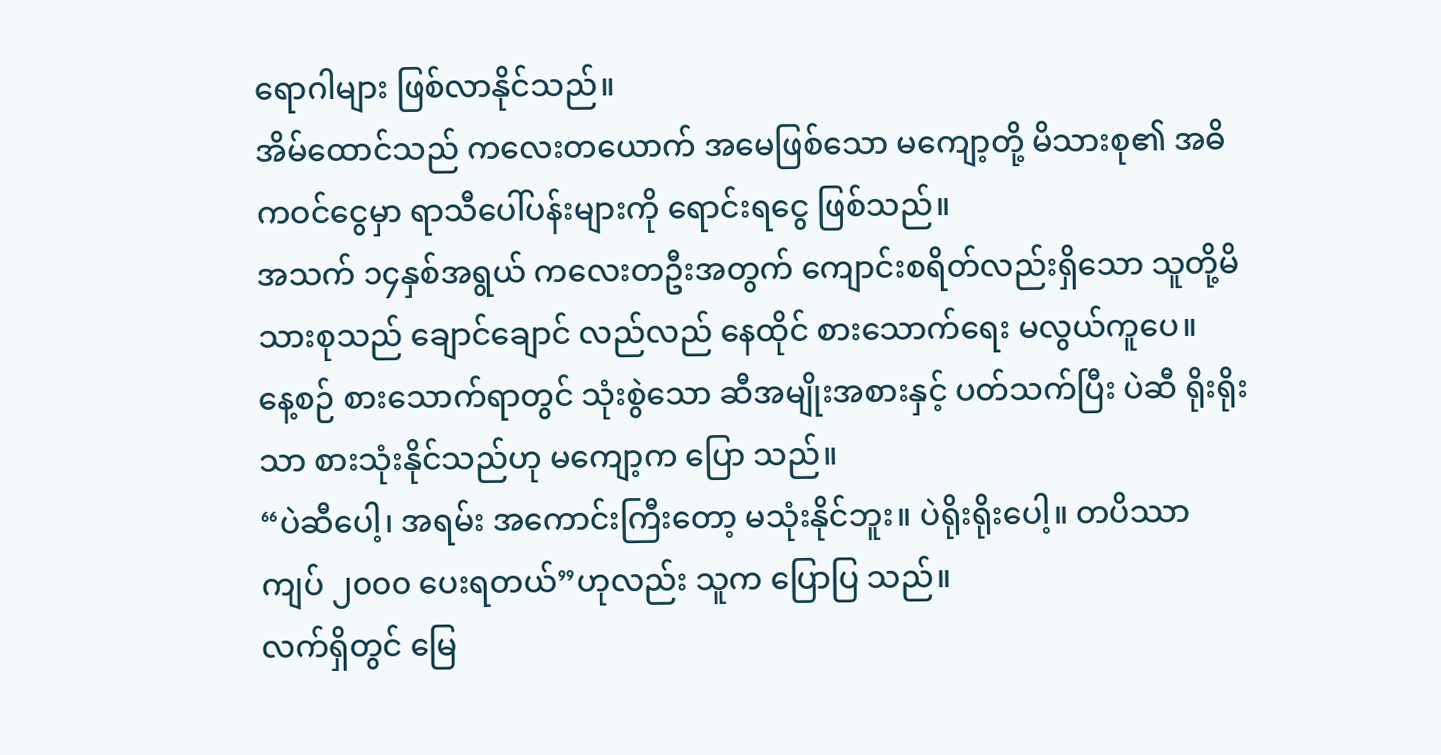ရောဂါများ ဖြစ်လာနိုင်သည်။
အိမ်ထောင်သည် ကလေးတယောက် အမေဖြစ်သော မကျော့တို့ မိသားစု၏ အဓိကဝင်ငွေမှာ ရာသီပေါ်ပန်းများကို ရောင်းရငွေ ဖြစ်သည်။
အသက် ၁၄နှစ်အရွယ် ကလေးတဦးအတွက် ကျောင်းစရိတ်လည်းရှိသော သူတို့မိသားစုသည် ချောင်ချောင် လည်လည် နေထိုင် စားသောက်ရေး မလွယ်ကူပေ။
နေ့စဉ် စားသောက်ရာတွင် သုံးစွဲသော ဆီအမျိုးအစားနှင့် ပတ်သက်ပြီး ပဲဆီ ရိုးရိုးသာ စားသုံးနိုင်သည်ဟု မကျော့က ပြော သည်။
“ပဲဆီပေါ့၊ အရမ်း အကောင်းကြီးတော့ မသုံးနိုင်ဘူး။ ပဲရိုးရိုးပေါ့။ တပိဿာ ကျပ် ၂၀၀၀ ပေးရတယ်”ဟုလည်း သူက ပြောပြ သည်။
လက်ရှိတွင် မြေ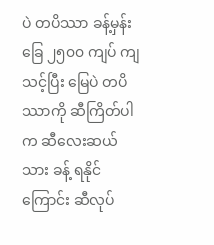ပဲ တပိဿာ ခန့်မှန်းခြေ ၂၅၀၀ ကျပ် ကျသင့်ပြီး မြေပဲ တပိဿာကို ဆီကြိတ်ပါက ဆီလေးဆယ်သား ခန့် ရနိုင်ကြောင်း ဆီလုပ်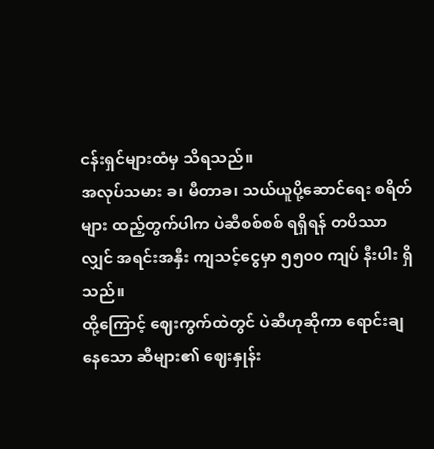ငန်းရှင်များထံမှ သိရသည်။
အလုပ်သမား ခ၊ မီတာခ၊ သယ်ယူပို့ဆောင်ရေး စရိတ်များ ထည့်တွက်ပါက ပဲဆီစစ်စစ် ရရှိရန် တပိဿာလျှင် အရင်းအနှီး ကျသင့်ငွေမှာ ၅၅၀၀ ကျပ် နီးပါး ရှိသည်။
ထို့ကြောင့် ဈေးကွက်ထဲတွင် ပဲဆီဟုဆိုကာ ရောင်းချနေသော ဆီများ၏ ဈေးနှုန်း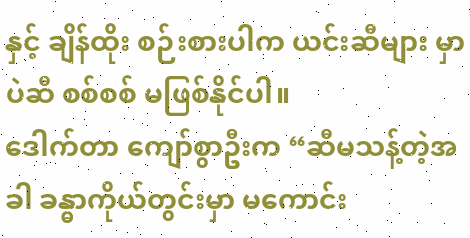နှင့် ချိန်ထိုး စဉ်းစားပါက ယင်းဆီများ မှာ ပဲဆီ စစ်စစ် မဖြစ်နိုင်ပါ။
ဒေါက်တာ ကျော်စွာဦးက “ဆီမသန့်တဲ့အခါ ခန္ဓာကိုယ်တွင်းမှာ မကောင်း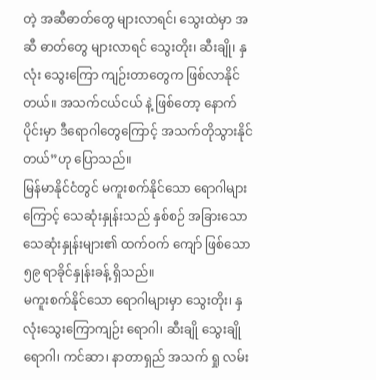တဲ့ အဆီဓာတ်တွေ များလာရင်၊ သွေးထဲမှာ အဆီ ဓာတ်တွေ များလာရင် သွေးတိုး၊ ဆီးချို၊ နှလုံး သွေးကြော ကျဉ်းတာတွေက ဖြစ်လာနိုင်တယ်။ အသက်ငယ်ငယ် နဲ့ ဖြစ်တော့ နောက်ပိုင်းမှာ ဒီရောဂါတွေကြောင့် အသက်တိုသွားနိုင်တယ်”ဟု ပြောသည်။
မြန်မာနိုင်ငံတွင် မကူးစက်နိုင်သော ရောဂါများကြောင့် သေဆုံးနှုန်းသည် နှစ်စဉ် အခြားသော သေဆုံးနှုန်းများ၏ ထက်ဝက် ကျော် ဖြစ်သော ၅၉ ရာခိုင်နှုန်းခန့် ရှိသည်။
မကူးစက်နိုင်သော ရောဂါများမှာ သွေးတိုး၊ နှလုံးသွေးကြောကျဉ်း ရောဂါ၊ ဆီးချို သွေးချိုရောဂါ၊ ကင်ဆာ၊ နာတာရှည် အသက် ရှု လမ်း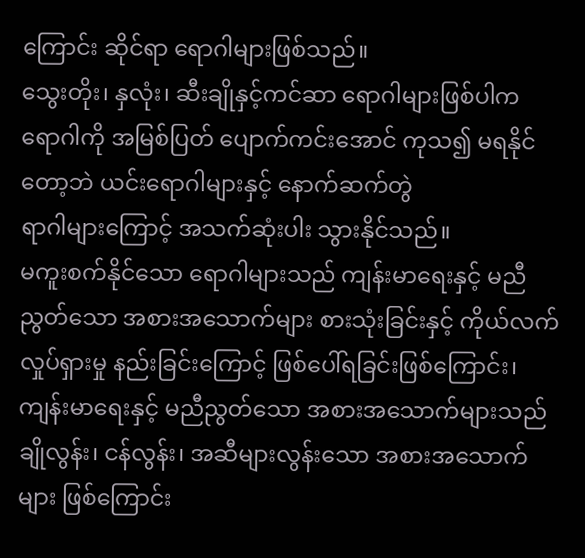ကြောင်း ဆိုင်ရာ ရောဂါများဖြစ်သည်။
သွေးတိုး၊ နှလုံး၊ ဆီးချိုနှင့်ကင်ဆာ ရောဂါများဖြစ်ပါက ရောဂါကို အမြစ်ပြတ် ပျောက်ကင်းအောင် ကုသ၍ မရနိုင်တော့ဘဲ ယင်းရောဂါများနှင့် နောက်ဆက်တွဲ
ရာဂါများကြောင့် အသက်ဆုံးပါး သွားနိုင်သည်။
မကူးစက်နိုင်သော ရောဂါများသည် ကျန်းမာရေးနှင့် မညီညွတ်သော အစားအသောက်များ စားသုံးခြင်းနှင့် ကိုယ်လက် လှုပ်ရှားမှု နည်းခြင်းကြောင့် ဖြစ်ပေါ်ရခြင်းဖြစ်ကြောင်း၊ ကျန်းမာရေးနှင့် မညီညွတ်သော အစားအသောက်များသည် ချိုလွန်း၊ ငန်လွန်း၊ အဆီများလွန်းသော အစားအသောက်များ ဖြစ်ကြောင်း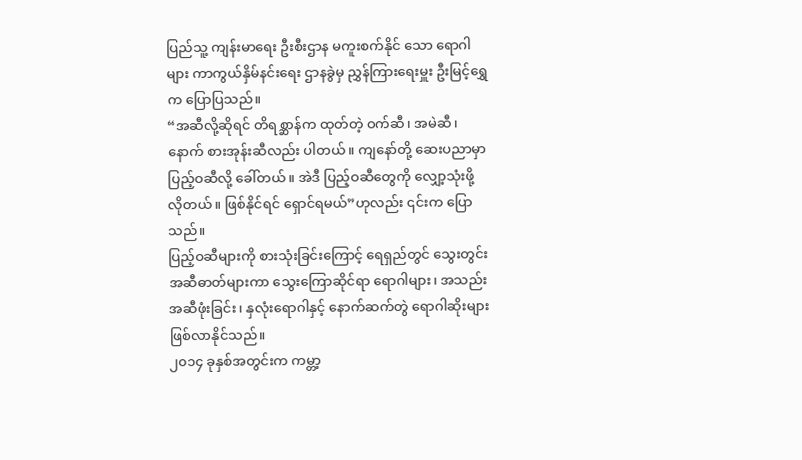ပြည်သူ့ ကျန်းမာရေး ဦးစီးဌာန မကူးစက်နိုင် သော ရောဂါများ ကာကွယ်နှိမ်နင်းရေး ဌာနခွဲမှ ညွှန်ကြားရေးမှူး ဦးမြင့်ရွှေက ပြောပြသည်။
“အဆီလို့ဆိုရင် တိရစ္ဆာန်က ထုတ်တဲ့ ဝက်ဆီ၊ အမဲဆီ၊ နောက် စားအုန်းဆီလည်း ပါတယ်။ ကျနော်တို့ ဆေးပညာမှာ ပြည့်ဝဆီလို့ ခေါ်တယ်။ အဲဒီ ပြည့်ဝဆီတွေကို လျှော့သုံးဖို့ လိုတယ်။ ဖြစ်နိုင်ရင် ရှောင်ရမယ်”ဟုလည်း ၎င်းက ပြောသည်။
ပြည့်ဝဆီများကို စားသုံးခြင်းကြောင့် ရေရှည်တွင် သွေးတွင်း အဆီဓာတ်များကာ သွေးကြောဆိုင်ရာ ရောဂါများ၊ အသည်း အဆီဖုံးခြင်း၊ နှလုံးရောဂါနှင့် နောက်ဆက်တွဲ ရောဂါဆိုးများ ဖြစ်လာနိုင်သည်။
၂၀၁၄ ခုနှစ်အတွင်းက ကမ္တာ့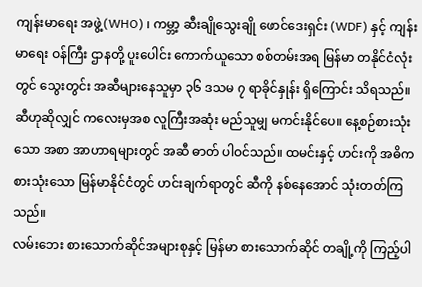ကျန်းမာရေး အဖွဲ့(WHO) ၊ ကမ္ဘာ့ ဆီးချိုသွေးချို ဖောင်ဒေးရှင်း (WDF) နှင့် ကျန်းမာရေး ဝန်ကြီး ဌာနတို့ ပူးပေါင်း ကောက်ယူသော စစ်တမ်းအရ မြန်မာ တနိုင်ငံလုံးတွင် သွေးတွင်း အဆီများနေသူမှာ ၃၆ ဒသမ ၇ ရာခိုင်နှုန်း ရှိကြောင်း သိရသည်။
ဆီဟုဆိုလျှင် ကလေးမှအစ လူကြီးအဆုံး မည်သူမျှ မကင်းနိုင်ပေ။ နေ့စဉ်စားသုံးသော အစာ အာဟာရများတွင် အဆီ ဓာတ် ပါဝင်သည်။ ထမင်းနှင့် ဟင်းကို အဓိက စားသုံးသော မြန်မာနိုင်ငံတွင် ဟင်းချက်ရာတွင် ဆီကို နစ်နေအောင် သုံးတတ်ကြသည်။
လမ်းဘေး စားသောက်ဆိုင်အများစုနှင့် မြန်မာ စားသောက်ဆိုင် တချို့ကို ကြည့်ပါ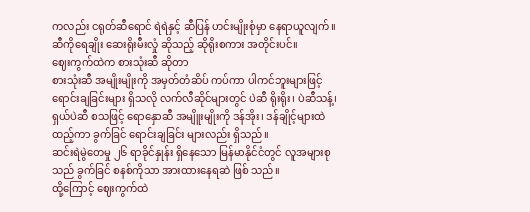ကလည်း ငရုတ်ဆီရောင် ရဲရဲနှင့် ဆီပြန် ဟင်းမျိုးစုံမှာ နေရာယူလျက်။ ဆီကိုရေချိုး ဆေးရိုးမီးလှုံ ဆိုသည့် ဆိုရိုးစကား အတိုင်းပင်။
ဈေးကွက်ထဲက စားသုံးဆီ ဆိုတာ
စားသုံးဆီ အမျိုးမျိုးကို အမှတ်တံဆိပ် ကပ်ကာ ပါကင်ဘူးများဖြင့် ရောင်းချခြင်းများ ရှိသလို လက်လီဆိုင်များတွင် ပဲဆီ ရိုးရိုး၊ ပဲဆီသန့်၊ ရှယ်ပဲဆီ စသဖြင့် ရောနှောဆီ အမျိူးမျိုးကို ဒန်အိုး၊ ဒန်ချိုင့်များထဲထည့်ကာ ခွက်ခြင် ရောင်းချခြင်း များလည်း ရှိသည်။
ဆင်းရဲမွဲတေမှု ၂၆ ရာခိုင်နှုန်း ရှိနေသော မြန်မာနိုင်ငံတွင် လူအများစုသည် ခွက်ခြင် စနစ်ကိုသာ အားထားနေရဆဲ ဖြစ် သည်။
ထို့ကြောင့် ဈေးကွက်ထဲ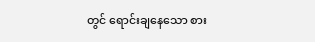တွင် ရောင်းချနေသော စား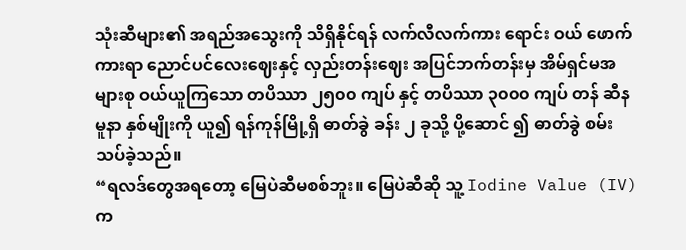သုံးဆီများ၏ အရည်အသွေးကို သိရှိနိုင်ရန် လက်လီလက်ကား ရောင်း ဝယ် ဖောက်ကားရာ ညောင်ပင်လေးဈေးနှင့် လှည်းတန်းဈေး အပြင်ဘက်တန်းမှ အိမ်ရှင်မအများစု ဝယ်ယူကြသော တပိဿာ ၂၅၀၀ ကျပ် နှင့် တပိဿာ ၃၀၀၀ ကျပ် တန် ဆီနမူနာ နှစ်မျိုးကို ယူ၍ ရန်ကုန်မြို့ရှိ ဓာတ်ခွဲ ခန်း ၂ ခုသို့ ပို့ဆောင် ၍ ဓာတ်ခွဲ စမ်းသပ်ခဲ့သည်။
“ရလဒ်တွေအရတော့ မြေပဲဆီမစစ်ဘူး။ မြေပဲဆီဆို သူ့ Iodine Value (IV) က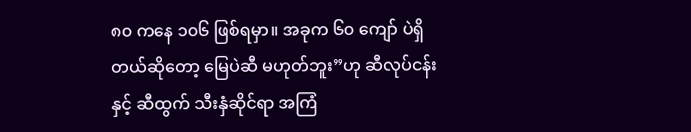၈၀ ကနေ ၁၀၆ ဖြစ်ရမှာ။ အခုက ၆၀ ကျော် ပဲရှိတယ်ဆိုတော့ မြေပဲဆီ မဟုတ်ဘူး”ဟု ဆီလုပ်ငန်းနှင့် ဆီထွက် သီးနှံဆိုင်ရာ အကြံ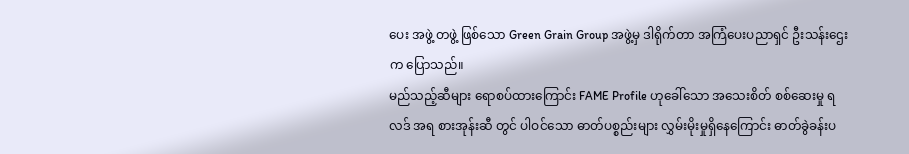ပေး အဖွဲ့ တဖွဲ့ ဖြစ်သော Green Grain Group အဖွဲ့မှ ဒါရိုက်တာ အကြံပေးပညာရှင် ဦးသန်းဌေးက ပြောသည်။
မည်သည့်ဆီများ ရောစပ်ထားကြောင်း FAME Profile ဟုခေါ်သော အသေးစိတ် စစ်ဆေးမှု ရလဒ် အရ စားအုန်းဆီ တွင် ပါဝင်သော ဓာတ်ပစ္စည်းများ လွှမ်းမိုးမှုရှိနေကြောင်း ဓာတ်ခွဲခန်းပ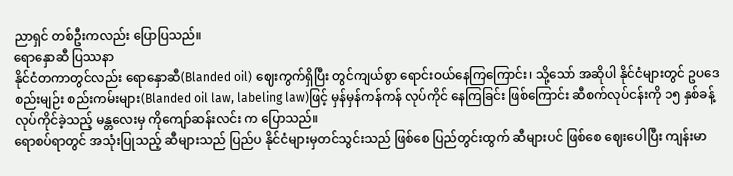ညာရှင် တစ်ဦးကလည်း ပြောပြသည်။
ရောနှောဆီ ပြဿနာ
နိုင်ငံတကာတွင်လည်း ရောနှောဆီ(Blanded oil) ဈေးကွက်ရှိပြီး တွင်ကျယ်စွာ ရောင်းဝယ်နေကြကြောင်း၊ သို့သော် အဆိုပါ နိုင်ငံများတွင် ဥပဒေ စည်းမျဉ်း စည်းကမ်းများ(Blanded oil law, labeling law)ဖြင့် မှန်မှန်ကန်ကန် လုပ်ကိုင် နေကြခြင်း ဖြစ်ကြောင်း ဆီစက်လုပ်ငန်းကို ၁၅ နှစ်ခန့် လုပ်ကိုင်ခဲ့သည့် မန္တလေးမှ ကိုကျော်ဆန်းလင်း က ပြောသည်။
ရောစပ်ရာတွင် အသုံးပြုသည့် ဆီများသည် ပြည်ပ နိုင်ငံများမှတင်သွင်းသည် ဖြစ်စေ ပြည်တွင်းထွက် ဆီများပင် ဖြစ်စေ ဈေးပေါပြီး ကျန်းမာ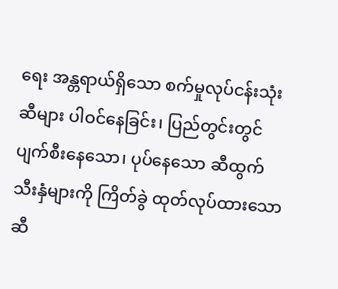ရေး အန္တရာယ်ရှိသော စက်မှုလုပ်ငန်းသုံးဆီများ ပါဝင်နေခြင်း၊ ပြည်တွင်းတွင် ပျက်စီးနေသော၊ ပုပ်နေသော ဆီထွက် သီးနှံများကို ကြိတ်ခွဲ ထုတ်လုပ်ထားသော ဆီ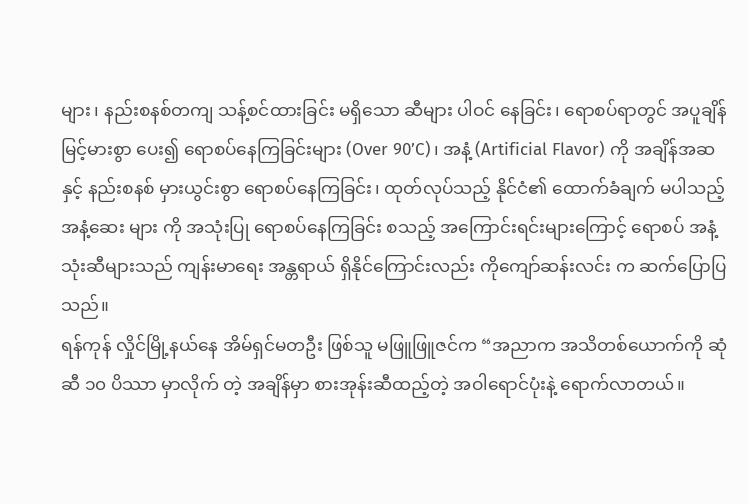များ၊ နည်းစနစ်တကျ သန့်စင်ထားခြင်း မရှိသော ဆီများ ပါဝင် နေခြင်း၊ ရောစပ်ရာတွင် အပူချိန်မြင့်မားစွာ ပေး၍ ရောစပ်နေကြခြင်းများ (Over 90’C)၊ အနံ့ (Artificial Flavor) ကို အချိန်အဆ နှင့် နည်းစနစ် မှားယွင်းစွာ ရောစပ်နေကြခြင်း၊ ထုတ်လုပ်သည့် နိုင်ငံ၏ ထောက်ခံချက် မပါသည့် အနံ့ဆေး များ ကို အသုံးပြု ရောစပ်နေကြခြင်း စသည့် အကြောင်းရင်းများကြောင့် ရောစပ် အနံ့သုံးဆီများသည် ကျန်းမာရေး အန္တရာယ် ရှိနိုင်ကြောင်းလည်း ကိုကျော်ဆန်းလင်း က ဆက်ပြောပြသည်။
ရန်ကုန် လှိုင်မြို့နယ်နေ အိမ်ရှင်မတဦး ဖြစ်သူ မဖြူဖြူဇင်က “အညာက အသိတစ်ယောက်ကို ဆုံဆီ ၁၀ ပိဿာ မှာလိုက် တဲ့ အချိန်မှာ စားအုန်းဆီထည့်တဲ့ အဝါရောင်ပုံးနဲ့ ရောက်လာတယ်။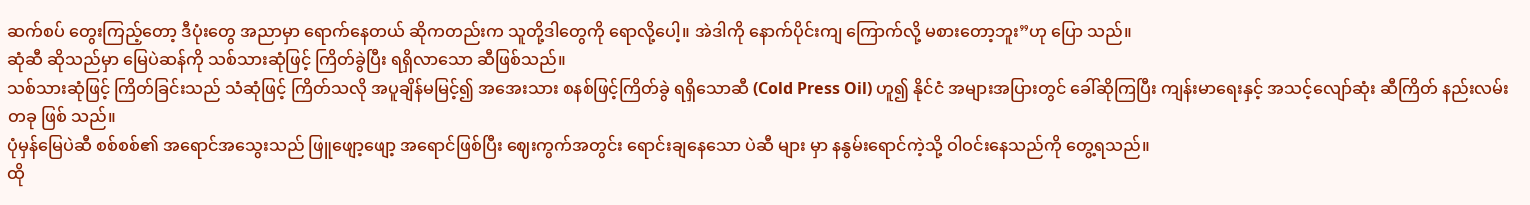ဆက်စပ် တွေးကြည့်တော့ ဒီပုံးတွေ အညာမှာ ရောက်နေတယ် ဆိုကတည်းက သူတို့ဒါတွေကို ရောလို့ပေါ့။ အဲဒါကို နောက်ပိုင်းကျ ကြောက်လို့ မစားတော့ဘူး”ဟု ပြော သည်။
ဆုံဆီ ဆိုသည်မှာ မြေပဲဆန်ကို သစ်သားဆုံဖြင့် ကြိတ်ခွဲပြီး ရရှိလာသော ဆီဖြစ်သည်။
သစ်သားဆုံဖြင့် ကြိတ်ခြင်းသည် သံဆုံဖြင့် ကြိတ်သလို အပူချိန်မမြင့်၍ အအေးသား စနစ်ဖြင့်ကြိတ်ခွဲ ရရှိသောဆီ (Cold Press Oil) ဟူ၍ နိုင်ငံ အများအပြားတွင် ခေါ်ဆိုကြပြီး ကျန်းမာရေးနှင့် အသင့်လျော်ဆုံး ဆီကြိတ် နည်းလမ်းတခု ဖြစ် သည်။
ပုံမှန်မြေပဲဆီ စစ်စစ်၏ အရောင်အသွေးသည် ဖြူဖျော့ဖျော့ အရောင်ဖြစ်ပြီး ဈေးကွက်အတွင်း ရောင်းချနေသော ပဲဆီ များ မှာ နနွမ်းရောင်ကဲ့သို့ ဝါဝင်းနေသည်ကို တွေ့ရသည်။
ထို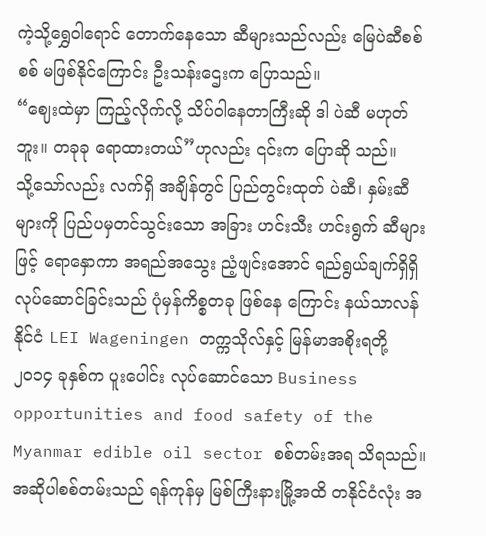ကဲ့သို့ရွှေဝါရောင် တောက်နေသော ဆီများသည်လည်း မြေပဲဆီစစ်စစ် မဖြစ်နိုင်ကြောင်း ဦးသန်းဌေးက ပြောသည်။
“ဈေးထဲမှာ ကြည့်လိုက်လို့ သိပ်ဝါနေတာကြီးဆို ဒါ ပဲဆီ မဟုတ်ဘူး။ တခုခု ရောထားတယ်”ဟုလည်း ၎င်းက ပြောဆို သည်။
သို့သော်လည်း လက်ရှိ အချိန်တွင် ပြည်တွင်းထုတ် ပဲဆီ၊ နှမ်းဆီများကို ပြည်ပမှတင်သွင်းသော အခြား ဟင်းသီး ဟင်းရွက် ဆီများဖြင့် ရောနှောကာ အရည်အသွေး ညံ့ဖျင်းအောင် ရည်ရွယ်ချက်ရှိရှိ လုပ်ဆောင်ခြင်းသည် ပုံမှန်ကိစ္စတခု ဖြစ်နေ ကြောင်း နယ်သာလန်နိုင်ငံ LEI Wageningen တက္ကသိုလ်နှင့် မြန်မာအစိုးရတို့ ၂၀၁၄ ခုနှစ်က ပူးပေါင်း လုပ်ဆောင်သော Business opportunities and food safety of the Myanmar edible oil sector စစ်တမ်းအရ သိရသည်။
အဆိုပါစစ်တမ်းသည် ရန်ကုန်မှ မြစ်ကြီးနားမြို့အထိ တနိုင်ငံလုံး အ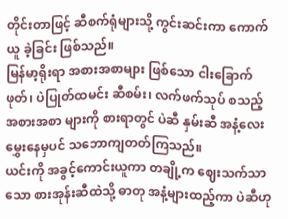တိုင်းတာဖြင့် ဆီစက်ရုံများသို့ ကွင်းဆင်းကာ ကောက်ယူ ခဲ့ခြင်း ဖြစ်သည်။
မြန်မာ့ရိုးရာ အစားအစာများ ဖြစ်သော ငါးခြောက်ဖုတ်၊ ပဲပြုတ်ထမင်း ဆီစမ်း၊ လက်ဖက်သုပ် စသည့် အစားအစာ များကို စားရာတွင် ပဲဆီ နှမ်းဆီ အနံ့လေး မွှေးနေမှပင် သဘောကျတတ်ကြသည်။
ယင်းကို အခွင့်ကောင်းယူကာ တချို့က ဈေးသက်သာသော စားအုန်းဆီထဲသို့ ဓာတု အနံ့များထည့်ကာ ပဲဆီဟု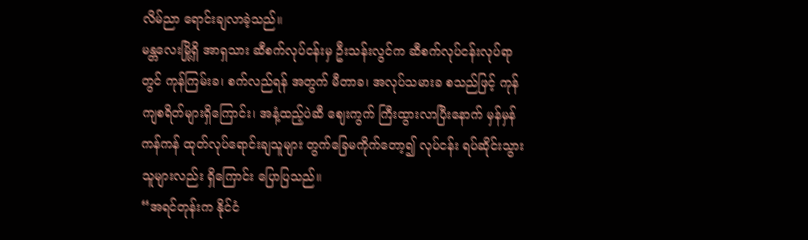လိမ်ညာ ရောင်းချလာခဲ့သည်။
မန္တလေးမြို့ရှိ အာရှသား ဆီစက်လုပ်ငန်းမှ ဦးသန်းလွင်က ဆီစက်လုပ်ငန်းလုပ်ရာတွင် ကုန်ကြမ်းခ၊ စက်လည်ရန် အတွက် မီတာခ၊ အလုပ်သမားခ စသည်ဖြင့် ကုန်ကျစရိတ်များရှိကြောင်း၊ အနံ့ထည့်ပဲဆီ ဈေးကွက် ကြီးထွားလာပြီးနောက် မှန်မှန် ကန်ကန် ထုတ်လုပ်ရောင်းချသူများ တွက်ခြေမကိုက်တော့၍ လုပ်ငန်း ရပ်ဆိုင်းသွားသူများလည်း ရှိကြောင်း ပြောပြသည်။
“အရင်တုန်းက နိုင်ငံ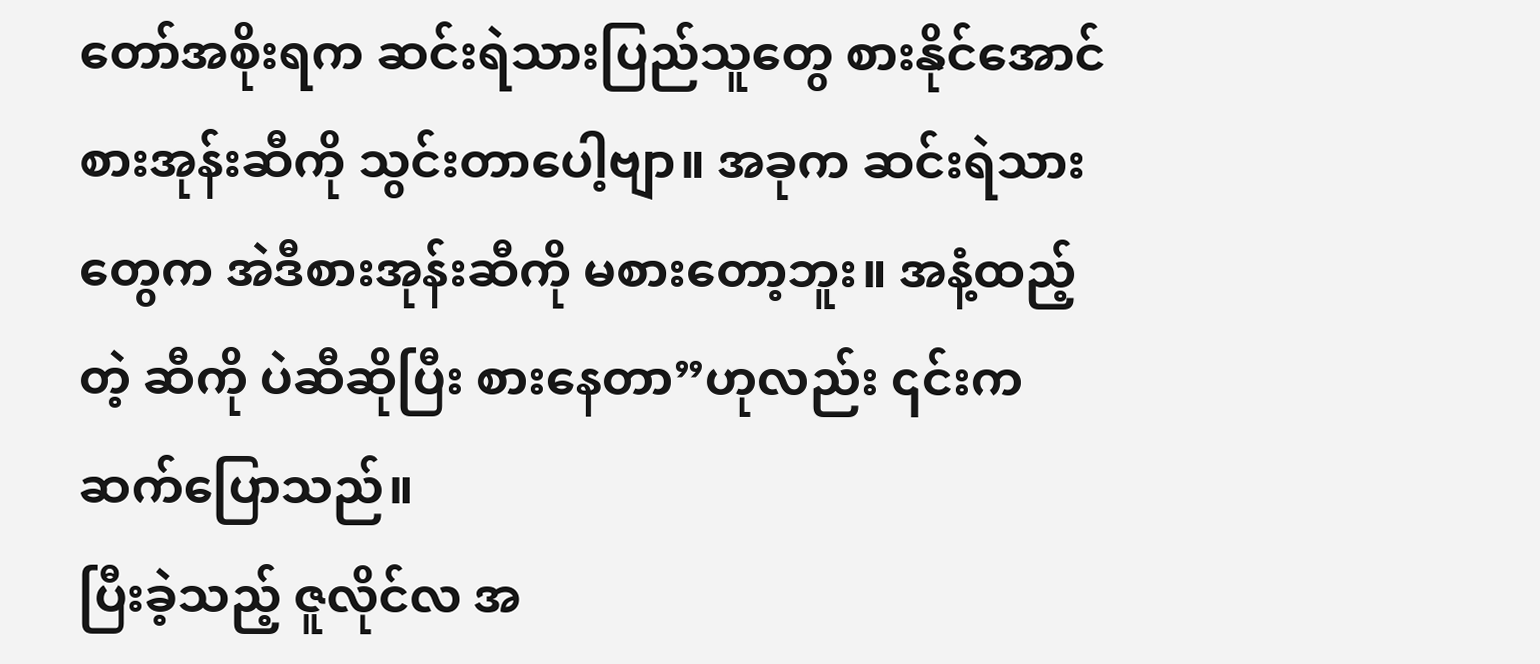တော်အစိုးရက ဆင်းရဲသားပြည်သူတွေ စားနိုင်အောင် စားအုန်းဆီကို သွင်းတာပေါ့ဗျာ။ အခုက ဆင်းရဲသားတွေက အဲဒီစားအုန်းဆီကို မစားတော့ဘူး။ အနံ့ထည့်တဲ့ ဆီကို ပဲဆီဆိုပြီး စားနေတာ”ဟုလည်း ၎င်းက ဆက်ပြောသည်။
ပြီးခဲ့သည့် ဇူလိုင်လ အ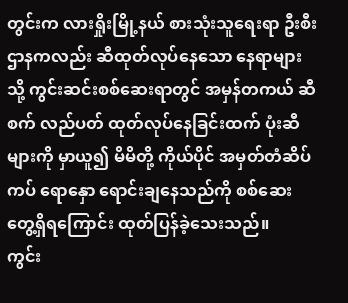တွင်းက လားရှိုးမြို့နယ် စားသုံးသူရေးရာ ဦးစီးဌာနကလည်း ဆီထုတ်လုပ်နေသော နေရာများ သို့ ကွင်းဆင်းစစ်ဆေးရာတွင် အမှန်တကယ် ဆီစက် လည်ပတ် ထုတ်လုပ်နေခြင်းထက် ပုံးဆီများကို မှာယူ၍ မိမိတို့ ကိုယ်ပိုင် အမှတ်တံဆိပ်ကပ် ရောနှော ရောင်းချနေသည်ကို စစ်ဆေးတွေ့ရှိရကြောင်း ထုတ်ပြန်ခဲ့သေးသည်။
ကွင်း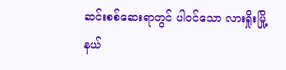ဆင်းစစ်ဆေးရာတွင် ပါဝင်သော လားရှိုးမြို့နယ်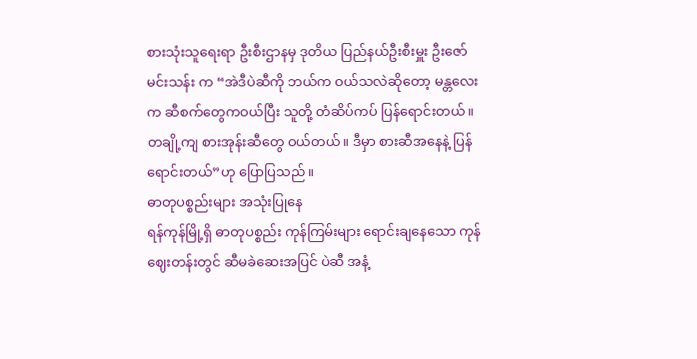စားသုံးသူရေးရာ ဦးစီးဌာနမှ ဒုတိယ ပြည်နယ်ဦးစီးမှူး ဦးဇော်မင်းသန်း က “အဲဒီပဲဆီကို ဘယ်က ဝယ်သလဲဆိုတော့ မန္တလေးက ဆီစက်တွေကဝယ်ပြီး သူတို့ တံဆိပ်ကပ် ပြန်ရောင်းတယ်။ တချို့ကျ စားအုန်းဆီတွေ ဝယ်တယ်။ ဒီမှာ စားဆီအနေနဲ့ ပြန်ရောင်းတယ်”ဟု ပြောပြသည်။
ဓာတုပစ္စည်းများ အသုံးပြုနေ
ရန်ကုန်မြို့ရှိ ဓာတုပစ္စည်း ကုန်ကြမ်းများ ရောင်းချနေသော ကုန်ဈေးတန်းတွင် ဆီမခဲဆေးအပြင် ပဲဆီ အနံ့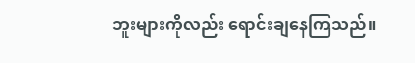ဘူးများကိုလည်း ရောင်းချနေကြသည်။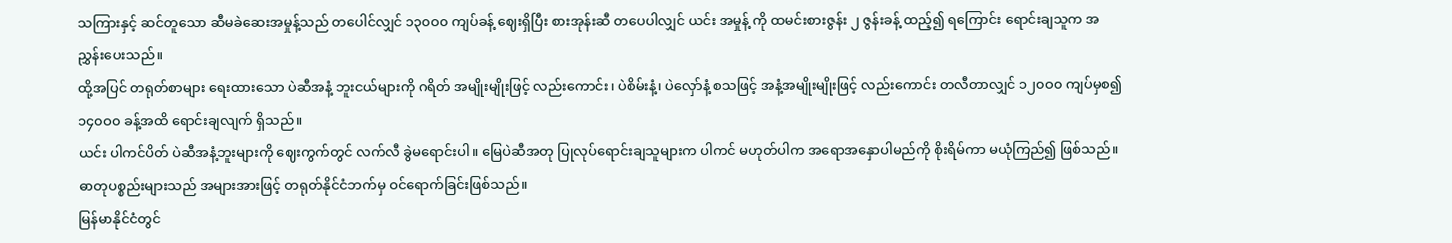သကြားနှင့် ဆင်တူသော ဆီမခဲဆေးအမှုန့်သည် တပေါင်လျှင် ၁၃၀ဝ၀ ကျပ်ခန့် ဈေးရှိပြီး စားအုန်းဆီ တပေပါလျှင် ယင်း အမှုန့် ကို ထမင်းစားဇွန်း ၂ ဇွန်းခန့် ထည့်၍ ရကြောင်း ရောင်းချသူက အညွှန်းပေးသည်။
ထို့အပြင် တရုတ်စာများ ရေးထားသော ပဲဆီအနံ့ ဘူးငယ်များကို ဂရိတ် အမျိုးမျိုးဖြင့် လည်းကောင်း၊ ပဲစိမ်းနံ့၊ ပဲလှော်နံ့ စသဖြင့် အနံ့အမျိုးမျိုးဖြင့် လည်းကောင်း တလီတာလျှင် ၁၂၀ဝ၀ ကျပ်မှစ၍ ၁၄၀ဝ၀ ခန့်အထိ ရောင်းချလျက် ရှိသည်။
ယင်း ပါကင်ပိတ် ပဲဆီအနံ့ဘူးများကို ဈေးကွက်တွင် လက်လီ ခွဲမရောင်းပါ။ မြေပဲဆီအတု ပြုလုပ်ရောင်းချသူများက ပါကင် မဟုတ်ပါက အရောအနှောပါမည်ကို စိုးရိမ်ကာ မယုံကြည်၍ ဖြစ်သည်။
ဓာတုပစ္စည်းများသည် အများအားဖြင့် တရုတ်နိုင်ငံဘက်မှ ဝင်ရောက်ခြင်းဖြစ်သည်။
မြန်မာနိုင်ငံတွင်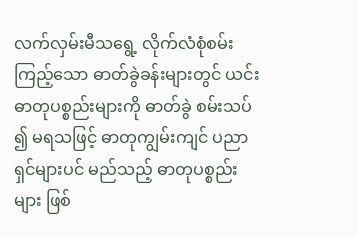လက်လှမ်းမီသရွေ့ လိုက်လံစုံစမ်းကြည့်သော ဓာတ်ခွဲခန်းများတွင် ယင်းဓာတုပစ္စည်းများကို ဓာတ်ခွဲ စမ်းသပ် ၍ မရသဖြင့် ဓာတုကျွမ်းကျင် ပညာရှင်များပင် မည်သည့် ဓာတုပစ္စည်းများ ဖြစ်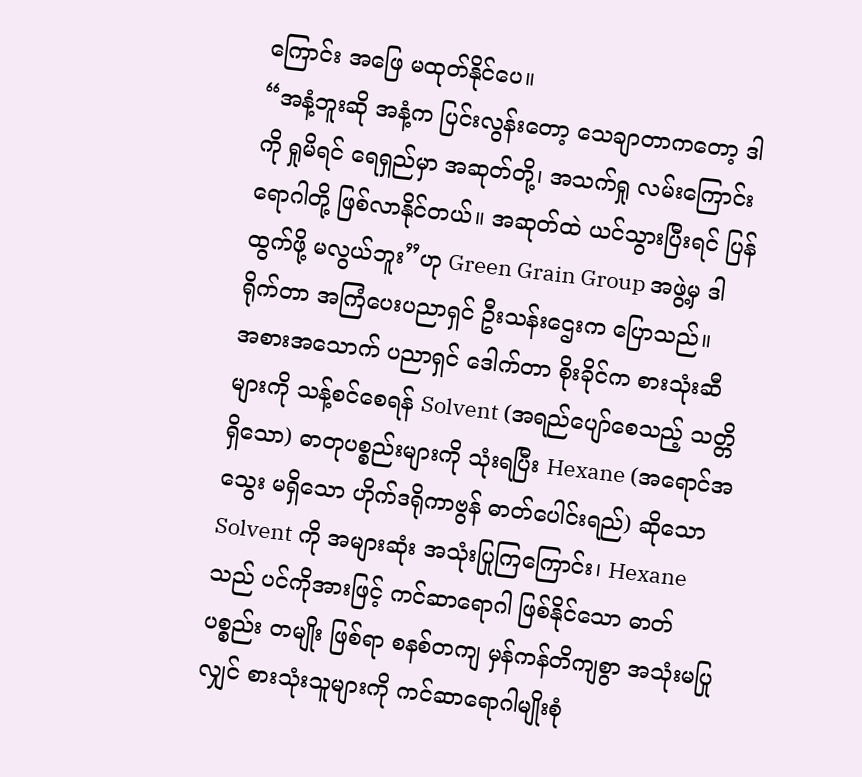ကြောင်း အဖြေ မထုတ်နိုင်ပေ။
“အနံ့ဘူးဆို အနံ့က ပြင်းလွန်းတော့ သေချာတာကတော့ ဒါကို ရှုမိရင် ရေရှည်မှာ အဆုတ်တို့၊ အသက်ရှု လမ်းကြောင်း ရောဂါတို့ ဖြစ်လာနိုင်တယ်။ အဆုတ်ထဲ ယင်သွားပြီးရင် ပြန်ထွက်ဖို့ မလွယ်ဘူး”ဟု Green Grain Group အဖွဲ့မှ ဒါရိုက်တာ အကြံပေးပညာရှင် ဦးသန်းဌေးက ပြောသည်။
အစားအသောက် ပညာရှင် ဒေါက်တာ စိုးခိုင်က စားသုံးဆီများကို သန့်စင်စေရန် Solvent (အရည်ပျော်စေသည့် သတ္တိ ရှိသော) ဓာတုပစ္စည်းများကို သုံးရပြီး Hexane (အရောင်အသွေး မရှိသော ဟိုက်ဒရိုကာဗွန် ဓာတ်ပေါင်းရည်) ဆိုသော Solvent ကို အများဆုံး အသုံးပြုကြကြောင်း၊ Hexane သည် ပင်ကိုအားဖြင့် ကင်ဆာရောဂါ ဖြစ်နိုင်သော ဓာတ်ပစ္စည်း တမျိုး ဖြစ်ရာ စနစ်တကျ မှန်ကန်တိကျစွာ အသုံးမပြုလျှင် စားသုံးသူများကို ကင်ဆာရောဂါမျိုးစုံ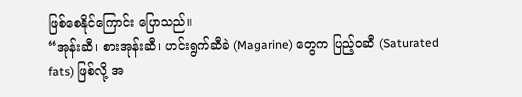ဖြစ်စေနိုင်ကြောင်း ပြောသည်။
“အုန်းဆီ၊ စားအုန်းဆီ၊ ဟင်းရွက်ဆီခဲ (Magarine) တွေက ပြည့်ဝဆီ (Saturated fats) ဖြစ်လို့ အ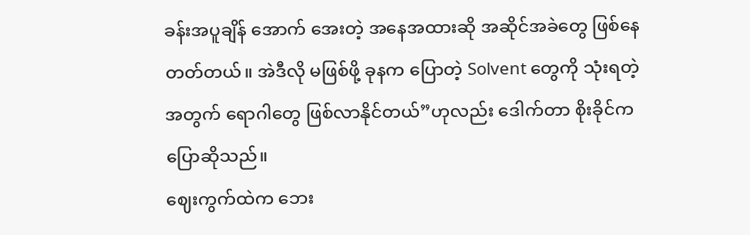ခန်းအပူချိန် အောက် အေးတဲ့ အနေအထားဆို အဆိုင်အခဲတွေ ဖြစ်နေတတ်တယ်။ အဲဒီလို မဖြစ်ဖို့ ခုနက ပြောတဲ့ Solvent တွေကို သုံးရတဲ့ အတွက် ရောဂါတွေ ဖြစ်လာနိုင်တယ်”ဟုလည်း ဒေါက်တာ စိုးခိုင်က ပြောဆိုသည်။
ဈေးကွက်ထဲက ဘေး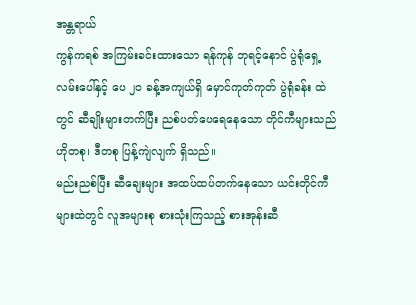အန္တရာယ်
ကွန်ကရစ် အကြမ်းခင်းထားသော ရန်ကုန် ဘုရင့်နောင် ပွဲရုံရှေ့ လမ်းပေါ်နှင့် ပေ ၂၀ ခန့်အကျယ်ရှိ မှောင်ကုတ်ကုတ် ပွဲရုံခန်း ထဲတွင် ဆီချိုးများတက်ပြီး ညစ်ပတ်ပေရေနေသော တိုင်ကီများသည် ဟိုတစု၊ ဒီတစု ပြန့်ကျဲလျက် ရှိသည်။
မည်းညစ်ပြီး ဆီချေးများ အထပ်ထပ်တက်နေသော ယင်းတိုင်ကီများထဲတွင် လူအများစု စားသုံးကြသည့် စားအုန်းဆီ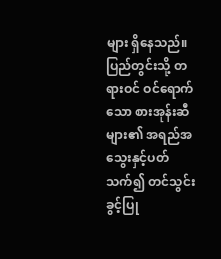များ ရှိနေသည်။
ပြည်တွင်းသို့ တရားဝင် ဝင်ရောက်သော စားအုန်းဆီများ၏ အရည်အသွေးနှင့်ပတ်သက်၍ တင်သွင်းခွင့်ပြု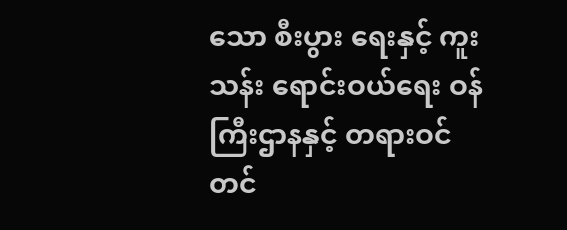သော စီးပွား ရေးနှင့် ကူးသန်း ရောင်းဝယ်ရေး ဝန်ကြီးဌာနနှင့် တရားဝင် တင်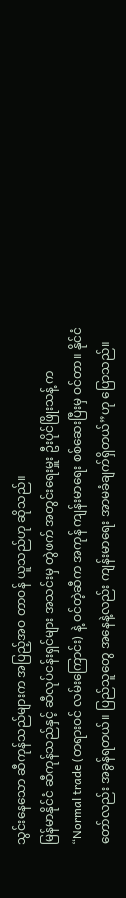သွင်းနေသော ဆီကုန်သည်များက အပြည့်အဝ တာဝန် ယူသည်ဟု ဆိုသည်။
မြန်မာနိုင်ငံ ဆီကုန်သည်နှင့် ဆီလုပ်ငန်းရှင်များ အသင်းမှ တွဲဖက် အတွင်းရေးမှူး ဦးပိုင်ဖြိုးသန့် က “Normal trade (တရားဝင် လမ်းကြောင်း) နဲ့ ဝင်တဲ့ဆီက အကုန် ကျန်းမာရေး စစ်ဆေးပြီးမှ ဝင်တာ။ နိုင်ငံတော်လည်း အခွန်ရတယ်။ ပြည်သူတွေ အနေနဲ့လည်း ကျန်းမာရေး အာမခံချက်ရှိတယ်”ဟု ပြောသည်။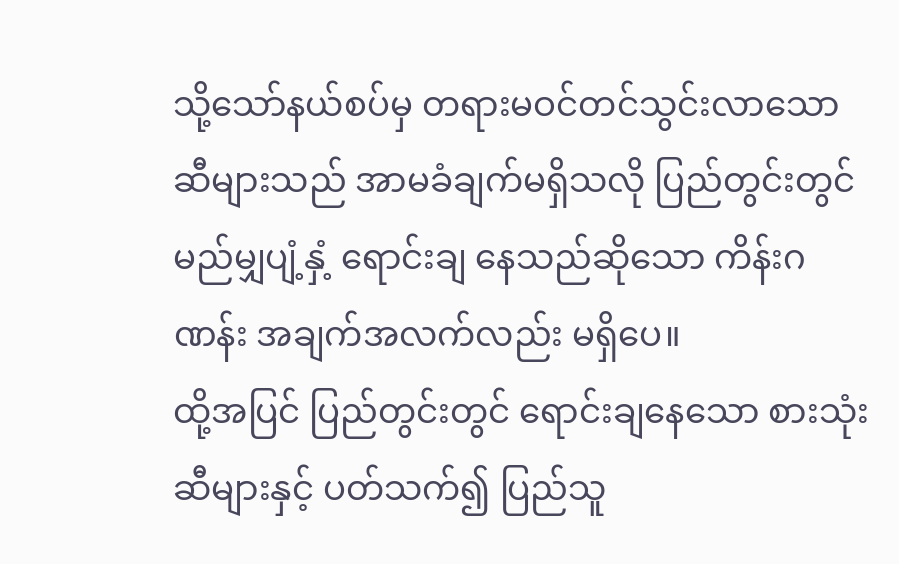သို့သော်နယ်စပ်မှ တရားမဝင်တင်သွင်းလာသော ဆီများသည် အာမခံချက်မရှိသလို ပြည်တွင်းတွင် မည်မျှပျံ့နှံ့ ရောင်းချ နေသည်ဆိုသော ကိန်းဂဏန်း အချက်အလက်လည်း မရှိပေ။
ထို့အပြင် ပြည်တွင်းတွင် ရောင်းချနေသော စားသုံးဆီများနှင့် ပတ်သက်၍ ပြည်သူ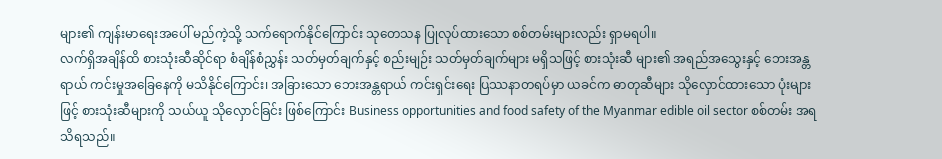များ၏ ကျန်းမာရေးအပေါ် မည်ကဲ့သို့ သက်ရောက်နိုင်ကြောင်း သုတေသန ပြုလုပ်ထားသော စစ်တမ်းများလည်း ရှာမရပါ။
လက်ရှိအချိန်ထိ စားသုံးဆီဆိုင်ရာ စံချိန်စံညွှန်း သတ်မှတ်ချက်နှင့် စည်းမျဉ်း သတ်မှတ်ချက်များ မရှိသဖြင့် စားသုံးဆီ များ၏ အရည်အသွေးနှင့် ဘေးအန္တရာယ် ကင်းမှုအခြေနေကို မသိနိုင်ကြောင်း၊ အခြားသော ဘေးအန္တရာယ် ကင်းရှင်းရေး ပြဿနာတရပ်မှာ ယခင်က ဓာတုဆီများ သိုလှောင်ထားသော ပုံးများဖြင့် စားသုံးဆီများကို သယ်ယူ သိုလှောင်ခြင်း ဖြစ်ကြောင်း Business opportunities and food safety of the Myanmar edible oil sector စစ်တမ်း အရ သိရသည်။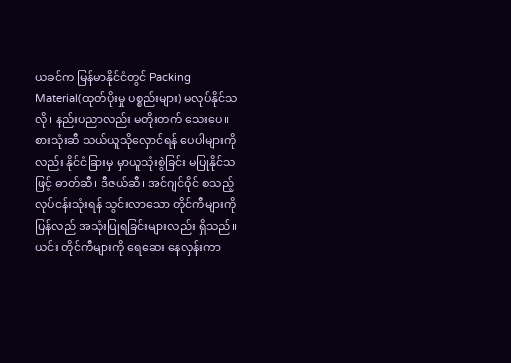ယခင်က မြန်မာနိုင်ငံတွင် Packing Material(ထုတ်ပိုးမှု ပစ္စည်းများ) မလုပ်နိုင်သလို၊ နည်းပညာလည်း မတိုးတက် သေးပေ။ စားသုံးဆီ သယ်ယူသိုလှောင်ရန် ပေပါများကိုလည်း နိုင်ငံခြားမှ မှာယူသုံးစွဲခြင်း မပြုနိုင်သဖြင့် ဓာတ်ဆီ၊ ဒီဇယ်ဆီ၊ အင်ဂျင်ဝိုင် စသည့် လုပ်ငန်းသုံးရန် သွင်းလာသော တိုင်ကီများကိုပြန်လည် အသုံးပြုရခြင်းများလည်း ရှိသည်။
ယင်း တိုင်ကီများကို ရေဆေး နေလှန်းကာ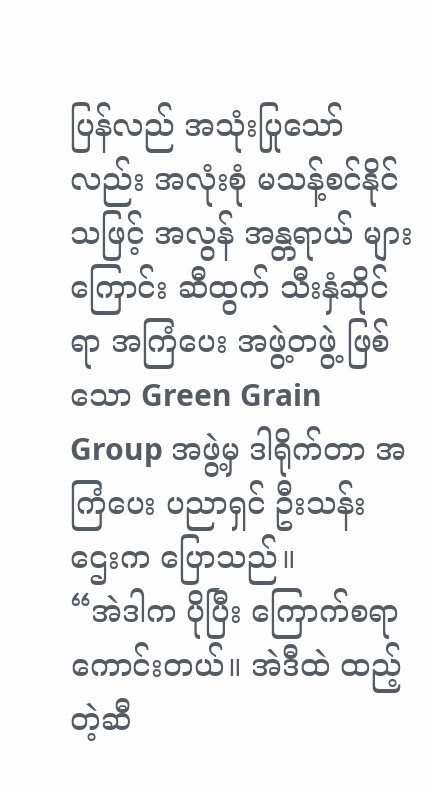ပြန်လည် အသုံးပြုသော်လည်း အလုံးစုံ မသန့်စင်နိုင်သဖြင့် အလွန် အန္တရာယ် များကြောင်း ဆီထွက် သီးနှံဆိုင်ရာ အကြံပေး အဖွဲ့တဖွဲ့ ဖြစ်သော Green Grain Group အဖွဲ့မှ ဒါရိုက်တာ အကြံပေး ပညာရှင် ဦးသန်းဌေးက ပြောသည်။
“အဲဒါက ပိုပြီး ကြောက်စရာ ကောင်းတယ်။ အဲဒီထဲ ထည့်တဲ့ဆီ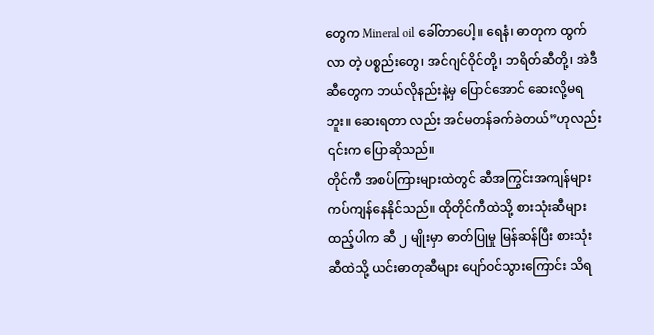တွေက Mineral oil ခေါ်တာပေါ့။ ရေနံ၊ ဓာတုက ထွက်လာ တဲ့ ပစ္စည်းတွေ၊ အင်ဂျင်ဝိုင်တို့၊ ဘရိတ်ဆီတို့၊ အဲဒီ ဆီတွေက ဘယ်လိုနည်းနဲ့မှ ပြောင်အောင် ဆေးလို့မရဘူး။ ဆေးရတာ လည်း အင်မတန်ခက်ခဲတယ်”ဟုလည်း ၎င်းက ပြောဆိုသည်။
တိုင်ကီ အစပ်ကြားများထဲတွင် ဆီအကြွင်းအကျန်များ ကပ်ကျန်နေနိုင်သည်။ ထိုတိုင်ကီထဲသို့ စားသုံးဆီများ ထည့်ပါက ဆီ ၂ မျိုးမှာ ဓာတ်ပြုမှု မြန်ဆန်ပြီး စားသုံးဆီထဲသို့ ယင်းဓာတုဆီများ ပျော်ဝင်သွားကြောင်း သိရ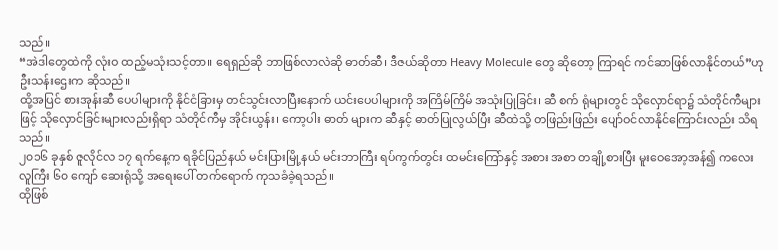သည်။
“အဲဒါတွေထဲကို လုံးဝ ထည့်မသုံးသင့်တာ။ ရေရှည်ဆို ဘာဖြစ်လာလဲဆို ဓာတ်ဆီ၊ ဒီဇယ်ဆိုတာ Heavy Molecule တွေ ဆိုတော့ ကြာရင် ကင်ဆာဖြစ်လာနိုင်တယ်”ဟု ဦးသန်းဌေးက ဆိုသည်။
ထို့အပြင် စားအုန်းဆီ ပေပါများကို နိုင်ငံခြားမှ တင်သွင်းလာပြီးနောက် ယင်းပေပါများကို အကြိမ်ကြိမ် အသုံးပြုခြင်း၊ ဆီ စက် ရုံများတွင် သိုလှောင်ရာ၌ သံတိုင်ကီများဖြင့် သိုလှောင်ခြင်းများလည်းရှိရာ သံတိုင်ကီမှ အိုင်းယွန်း၊ ကော့ပါး ဓာတ် များက ဆီနှင့် ဓာတ်ပြုလွယ်ပြီး ဆီထဲသို့ တဖြည်းဖြည်း ပျော်ဝင်လာနိုင်ကြောင်းလည်း သိရသည်။
၂၀၁၆ ခုနှစ် ဇူလိုင်လ ၁၇ ရက်နေ့က ရခိုင်ပြည်နယ် မင်းပြားမြို့နယ် မင်းဘာကြီး ရပ်ကွက်တွင်း ထမင်းကြော်နှင့် အစား အစာ တချို့စားပြီး မူးဝေအော့အန်၍ ကလေး လူကြီး ၆၀ ကျော် ဆေးရုံသို့ အရေးပေါ် တက်ရောက် ကုသခံခဲ့ရသည်။
ထိုဖြစ်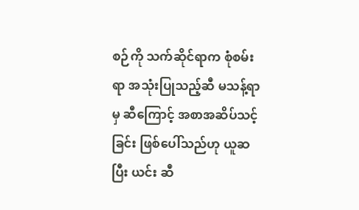စဉ်ကို သက်ဆိုင်ရာက စုံစမ်းရာ အသုံးပြုသည့်ဆီ မသန့်ရာမှ ဆီကြောင့် အစာအဆိပ်သင့်ခြင်း ဖြစ်ပေါ်သည်ဟု ယူဆ ပြီး ယင်း ဆီ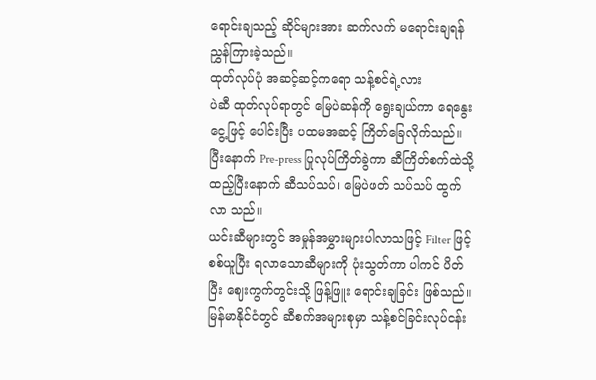ရောင်းချသည့် ဆိုင်များအား ဆက်လက် မရောင်းချရန် ညွှန်ကြားခဲ့သည်။
ထုတ်လုပ်ပုံ အဆင့်ဆင့်ကရော သန့်စင်ရဲ့လား
ပဲဆီ ထုတ်လုပ်ရာတွင် မြေပဲဆန်ကို ရွေးချယ်ကာ ရေနွေးငွေ့ဖြင့် ပေါင်းပြီး ပထမအဆင့် ကြိတ်ခြေလိုက်သည်။
ပြီးနောက် Pre-press ပြုလုပ်ကြိတ်ခွဲကာ ဆီကြိတ်စက်ထဲသို့ ထည့်ပြီးနောက် ဆီသပ်သပ်၊ မြေပဲဖတ် သပ်သပ် ထွက်လာ သည်။
ယင်းဆီများတွင် အမှုန်အမွှားများပါလာသဖြင့် Filter ဖြင့် စစ်ယူပြီး ရလာသောဆီများကို ပုံးသွတ်ကာ ပါကင် ပိတ်ပြီး ဈေးကွက်တွင်းသို့ ဖြန့်ဖြူး ရောင်းချခြင်း ဖြစ်သည်။
မြန်မာနိုင်ငံတွင် ဆီစက်အများစုမှာ သန့်စင်ခြင်းလုပ်ငန်း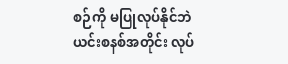စဉ်ကို မပြုလုပ်နိုင်ဘဲ ယင်းစနစ်အတိုင်း လုပ်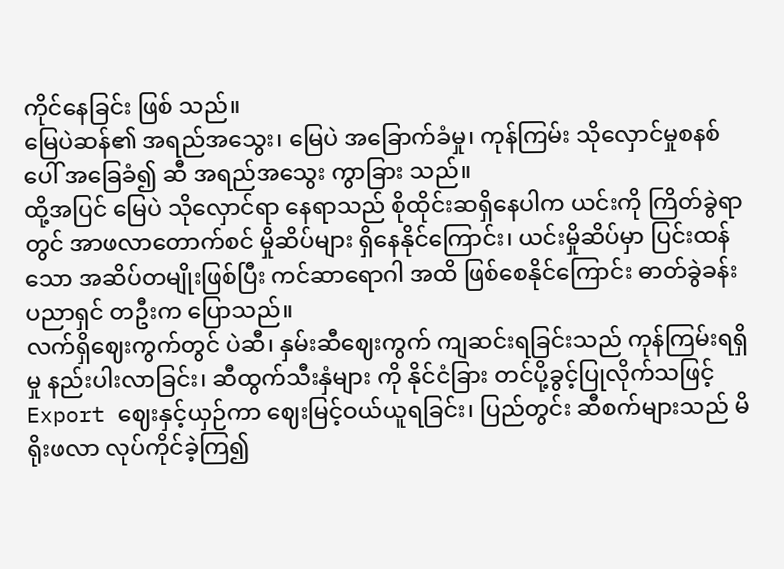ကိုင်နေခြင်း ဖြစ် သည်။
မြေပဲဆန်၏ အရည်အသွေး၊ မြေပဲ အခြောက်ခံမှု၊ ကုန်ကြမ်း သိုလှောင်မှုစနစ်ပေါ် အခြေခံ၍ ဆီ အရည်အသွေး ကွာခြား သည်။
ထို့အပြင် မြေပဲ သိုလှောင်ရာ နေရာသည် စိုထိုင်းဆရှိနေပါက ယင်းကို ကြိတ်ခွဲရာတွင် အာဖလာတောက်စင် မှိုဆိပ်များ ရှိနေနိုင်ကြောင်း၊ ယင်းမှိုဆိပ်မှာ ပြင်းထန်သော အဆိပ်တမျိုးဖြစ်ပြီး ကင်ဆာရောဂါ အထိ ဖြစ်စေနိုင်ကြောင်း ဓာတ်ခွဲခန်း ပညာရှင် တဦးက ပြောသည်။
လက်ရှိဈေးကွက်တွင် ပဲဆီ၊ နှမ်းဆီဈေးကွက် ကျဆင်းရခြင်းသည် ကုန်ကြမ်းရရှိမှု နည်းပါးလာခြင်း၊ ဆီထွက်သီးနှံများ ကို နိုင်ငံခြား တင်ပို့ခွင့်ပြုလိုက်သဖြင့် Export ဈေးနှင့်ယှဉ်ကာ ဈေးမြင့်ဝယ်ယူရခြင်း၊ ပြည်တွင်း ဆီစက်များသည် မိရိုးဖလာ လုပ်ကိုင်ခဲ့ကြ၍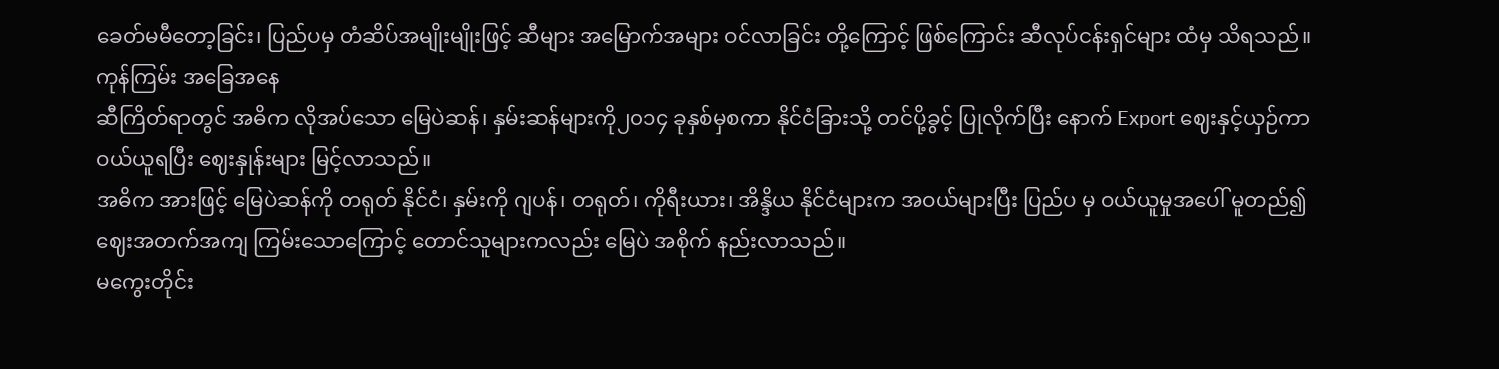ခေတ်မမီတော့ခြင်း၊ ပြည်ပမှ တံဆိပ်အမျိုးမျိုးဖြင့် ဆီများ အမြောက်အများ ဝင်လာခြင်း တို့ကြောင့် ဖြစ်ကြောင်း ဆီလုပ်ငန်းရှင်များ ထံမှ သိရသည်။
ကုန်ကြမ်း အခြေအနေ
ဆီကြိတ်ရာတွင် အဓိက လိုအပ်သော မြေပဲဆန်၊ နှမ်းဆန်များကို၂၀၁၄ ခုနှစ်မှစကာ နိုင်ငံခြားသို့ တင်ပို့ခွင့် ပြုလိုက်ပြီး နောက် Export ဈေးနှင့်ယှဉ်ကာ ဝယ်ယူရပြီး ဈေးနှုန်းများ မြင့်လာသည်။
အဓိက အားဖြင့် မြေပဲဆန်ကို တရုတ် နိုင်ငံ၊ နှမ်းကို ဂျပန်၊ တရုတ်၊ ကိုရီးယား၊ အိန္ဒိယ နိုင်ငံများက အဝယ်များပြီး ပြည်ပ မှ ဝယ်ယူမှုအပေါ် မူတည်၍ ဈေးအတက်အကျ ကြမ်းသောကြောင့် တောင်သူများကလည်း မြေပဲ အစိုက် နည်းလာသည်။
မကွေးတိုင်း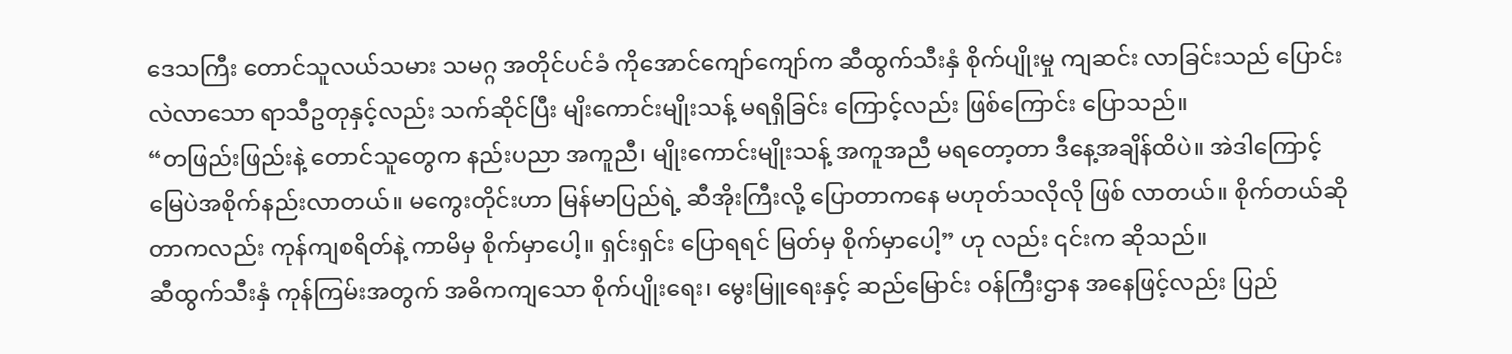ဒေသကြီး တောင်သူလယ်သမား သမဂ္ဂ အတိုင်ပင်ခံ ကိုအောင်ကျော်ကျော်က ဆီထွက်သီးနှံ စိုက်ပျိုးမှု ကျဆင်း လာခြင်းသည် ပြောင်းလဲလာသော ရာသီဥတုနှင့်လည်း သက်ဆိုင်ပြီး မျိးကောင်းမျိုးသန့် မရရှိခြင်း ကြောင့်လည်း ဖြစ်ကြောင်း ပြောသည်။
“တဖြည်းဖြည်းနဲ့ တောင်သူတွေက နည်းပညာ အကူညီ၊ မျိုးကောင်းမျိုးသန့် အကူအညီ မရတော့တာ ဒီနေ့အချိန်ထိပဲ။ အဲဒါကြောင့် မြေပဲအစိုက်နည်းလာတယ်။ မကွေးတိုင်းဟာ မြန်မာပြည်ရဲ့ ဆီအိုးကြီးလို့ ပြောတာကနေ မဟုတ်သလိုလို ဖြစ် လာတယ်။ စိုက်တယ်ဆိုတာကလည်း ကုန်ကျစရိတ်နဲ့ ကာမိမှ စိုက်မှာပေါ့။ ရှင်းရှင်း ပြောရရင် မြတ်မှ စိုက်မှာပေါ့” ဟု လည်း ၎င်းက ဆိုသည်။
ဆီထွက်သီးနှံ ကုန်ကြမ်းအတွက် အဓိကကျသော စိုက်ပျိုးရေး၊ မွေးမြူရေးနှင့် ဆည်မြောင်း ဝန်ကြီးဌာန အနေဖြင့်လည်း ပြည်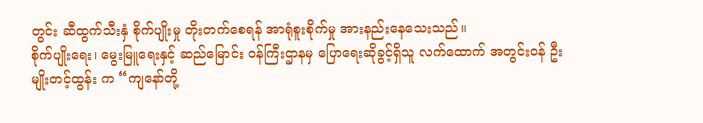တွင်း ဆီထွက်သီးနှံ စိုက်ပျိုးမှု တိုးတက်စေရန် အာရုံစူးစိုက်မှု အားနည်းနေသေးသည်။
စိုက်ပျိုးရေး၊ မွေးမြူရေးနှင့် ဆည်မြောင်း ဝန်ကြီးဌာနမှ ပြောရေးဆိုခွင့်ရှိသူ လက်ထောက် အတွင်းဝန် ဦးမျိုးတင့်ထွန်း က “ကျနော်တို့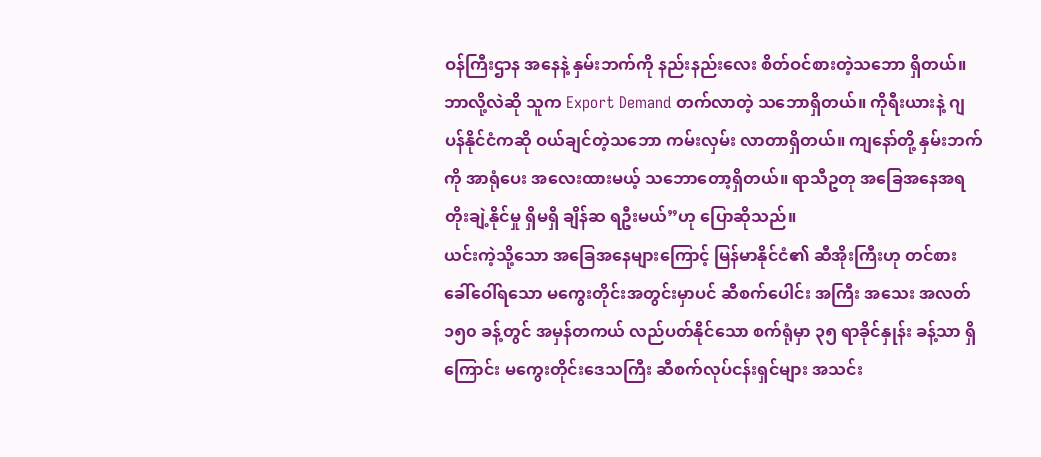ဝန်ကြီးဌာန အနေနဲ့ နှမ်းဘက်ကို နည်းနည်းလေး စိတ်ဝင်စားတဲ့သဘော ရှိတယ်။ ဘာလို့လဲဆို သူက Export Demand တက်လာတဲ့ သဘောရှိတယ်။ ကိုရီးယားနဲ့ ဂျပန်နိုင်ငံကဆို ဝယ်ချင်တဲ့သဘော ကမ်းလှမ်း လာတာရှိတယ်။ ကျနော်တို့ နှမ်းဘက်ကို အာရုံပေး အလေးထားမယ့် သဘောတော့ရှိတယ်။ ရာသီဥတု အခြေအနေအရ တိုးချဲ့နိုင်မှု ရှိမရှိ ချိန်ဆ ရဦးမယ်”ဟု ပြောဆိုသည်။
ယင်းကဲ့သို့သော အခြေအနေများကြောင့် မြန်မာနိုင်ငံ၏ ဆီအိုးကြီးဟု တင်စား ခေါ်ဝေါ်ရသော မကွေးတိုင်းအတွင်းမှာပင် ဆီစက်ပေါင်း အကြီး အသေး အလတ် ၁၅၀ ခန့်တွင် အမှန်တကယ် လည်ပတ်နိုင်သော စက်ရုံမှာ ၃၅ ရာခိုင်နှုန်း ခန့်သာ ရှိကြောင်း မကွေးတိုင်းဒေသကြီး ဆီစက်လုပ်ငန်းရှင်များ အသင်း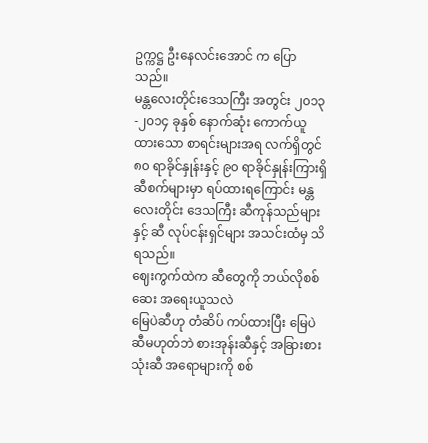ဥက္ကဋ္ဌ ဦးနေလင်းအောင် က ပြောသည်။
မန္တလေးတိုင်းဒေသကြီး အတွင်း ၂၀၁၃ -၂၀၁၄ ခုနှစ် နောက်ဆုံး ကောက်ယူထားသော စာရင်းများအရ လက်ရှိတွင် ၈၀ ရာခိုင်နှုန်းနှင့် ၉၀ ရာခိုင်နှုန်းကြားရှိ ဆီစက်များမှာ ရပ်ထားရကြောင်း မန္တလေးတိုင်း ဒေသကြီး ဆီကုန်သည်များနှင့် ဆီ လုပ်ငန်းရှင်များ အသင်းထံမှ သိရသည်။
ဈေးကွက်ထဲက ဆီတွေကို ဘယ်လိုစစ်ဆေး အရေးယူသလဲ
မြေပဲဆီဟု တံဆိပ် ကပ်ထားပြီး မြေပဲဆီမဟုတ်ဘဲ စားအုန်းဆီနှင့် အခြားစားသုံးဆီ အရောများကို စစ်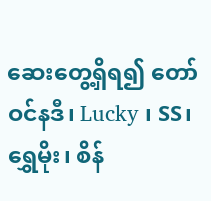ဆေးတွေ့ရှိရ၍ တော်ဝင်နဒီ၊ Lucky ၊ SS၊ ရွှေမိုး၊ စိန်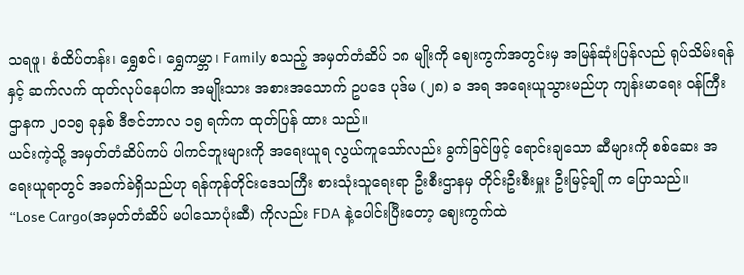သရဖူ၊ စံထိပ်တန်း၊ ရွှေစင်၊ ရွှေကမ္ဘာ၊ Family စသည့် အမှတ်တံဆိပ် ၁၈ မျိုးကို ဈေးကွက်အတွင်းမှ အမြန်ဆုံးပြန်လည် ရုပ်သိမ်းရန်နှင့် ဆက်လက် ထုတ်လုပ်နေပါက အမျိုးသား အစားအသောက် ဥပဒေ ပုဒ်မ (၂၈) ခ အရ အရေးယူသွားမည်ဟု ကျန်းမာရေး ဝန်ကြီးဌာနက ၂၀၁၅ ခုနှစ် ဒီဇင်ဘာလ ၁၅ ရက်က ထုတ်ပြန် ထား သည်။
ယင်းကဲ့သို့ အမှတ်တံဆိပ်ကပ် ပါကင်ဘူးများကို အရေးယူရ လွယ်ကူသော်လည်း ခွက်ခြင်ဖြင့် ရောင်းချသော ဆီများကို စစ်ဆေး အရေးယူရာတွင် အခက်ခဲရှိသည်ဟု ရန်ကုန်တိုင်းဒေသကြီး စားသုံးသူရေးရာ ဦးစီးဌာနမှ တိုင်းဦးစီးမှူး ဦးမြင့်ချို က ပြောသည်။
“Lose Cargo(အမှတ်တံဆိပ် မပါသောပုံးဆီ) ကိုလည်း FDA နဲ့ပေါင်းပြီးတော့ ဈေးကွက်ထဲ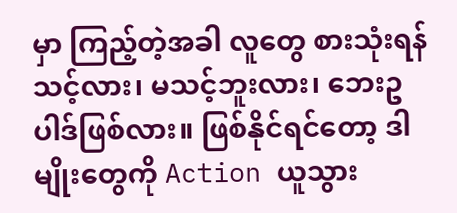မှာ ကြည့်တဲ့အခါ လူတွေ စားသုံးရန် သင့်လား၊ မသင့်ဘူးလား၊ ဘေးဥပါဒ်ဖြစ်လား။ ဖြစ်နိုင်ရင်တော့ ဒါမျိုးတွေကို Action ယူသွား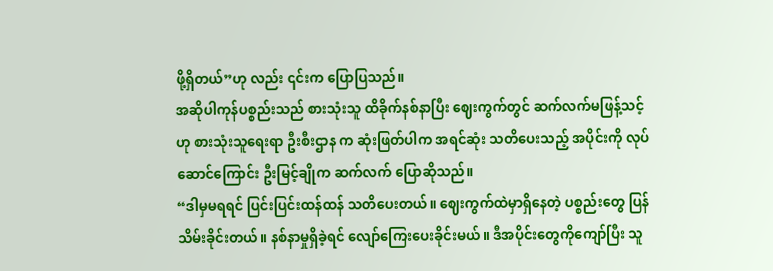ဖို့ရှိတယ်”ဟု လည်း ၎င်းက ပြောပြသည်။
အဆိုပါကုန်ပစ္စည်းသည် စားသုံးသူ ထိခိုက်နစ်နာပြီး ဈေးကွက်တွင် ဆက်လက်မဖြန့်သင့်ဟု စားသုံးသူရေးရာ ဦးစီးဌာန က ဆုံးဖြတ်ပါက အရင်ဆုံး သတိပေးသည့် အပိုင်းကို လုပ်ဆောင်ကြောင်း ဦးမြင့်ချိုက ဆက်လက် ပြောဆိုသည်။
“ဒါမှမရရင် ပြင်းပြင်းထန်ထန် သတိပေးတယ်။ ဈေးကွက်ထဲမှာရှိနေတဲ့ ပစ္စည်းတွေ ပြန်သိမ်းခိုင်းတယ်။ နစ်နာမှုရှိခဲ့ရင် လျော်ကြေးပေးခိုင်းမယ်။ ဒီအပိုင်းတွေကိုကျော်ပြီး သူ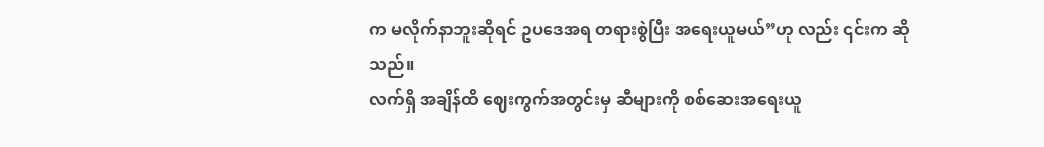က မလိုက်နာဘူးဆိုရင် ဥပဒေအရ တရားစွဲပြီး အရေးယူမယ်”ဟု လည်း ၎င်းက ဆိုသည်။
လက်ရှိ အချိန်ထိ ဈေးကွက်အတွင်းမှ ဆီများကို စစ်ဆေးအရေးယူ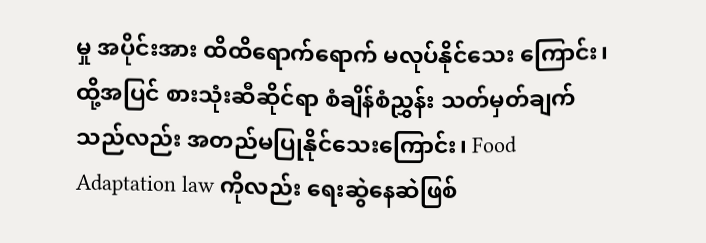မှု အပိုင်းအား ထိထိရောက်ရောက် မလုပ်နိုင်သေး ကြောင်း၊ ထို့အပြင် စားသုံးဆီဆိုင်ရာ စံချိန်စံညွှန်း သတ်မှတ်ချက်သည်လည်း အတည်မပြုနိုင်သေးကြောင်း၊ Food Adaptation law ကိုလည်း ရေးဆွဲနေဆဲဖြစ်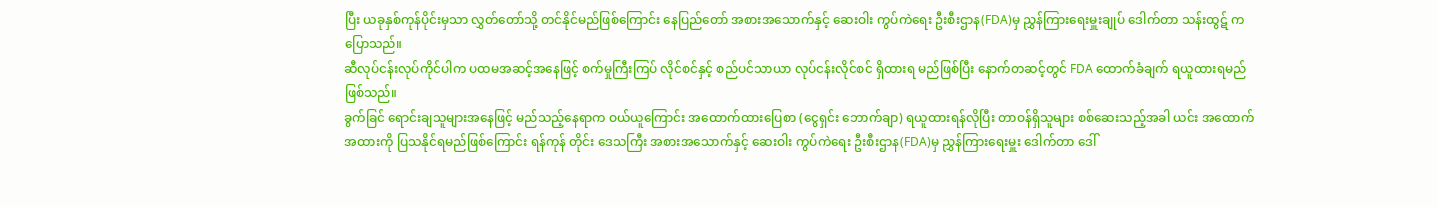ပြီး ယခုနှစ်ကုန်ပိုင်းမှသာ လွှတ်တော်သို့ တင်နိုင်မည်ဖြစ်ကြောင်း နေပြည်တော် အစားအသောက်နှင့် ဆေးဝါး ကွပ်ကဲရေး ဦးစီးဌာန(FDA)မှ ညွှန်ကြားရေးမှူးချုပ် ဒေါက်တာ သန်းထွဋ် က ပြောသည်။
ဆီလုပ်ငန်းလုပ်ကိုင်ပါက ပထမအဆင့်အနေဖြင့် စက်မှုကြီးကြပ် လိုင်စင်နှင့် စည်ပင်သာယာ လုပ်ငန်းလိုင်စင် ရှိထားရ မည်ဖြစ်ပြီး နောက်တဆင့်တွင် FDA ထောက်ခံချက် ရယူထားရမည် ဖြစ်သည်။
ခွက်ခြင် ရောင်းချသူများအနေဖြင့် မည်သည့်နေရာက ဝယ်ယူကြောင်း အထောက်ထားပြေစာ (ငွေရှင်း ဘောက်ချာ) ရယူထားရန်လိုပြီး တာဝန်ရှိသူများ စစ်ဆေးသည့်အခါ ယင်း အထောက်အထားကို ပြသနိုင်ရမည်ဖြစ်ကြောင်း ရန်ကုန် တိုင်း ဒေသကြီး အစားအသောက်နှင့် ဆေးဝါး ကွပ်ကဲရေး ဦးစီးဌာန(FDA)မှ ညွှန်ကြားရေးမှူး ဒေါက်တာ ဒေါ်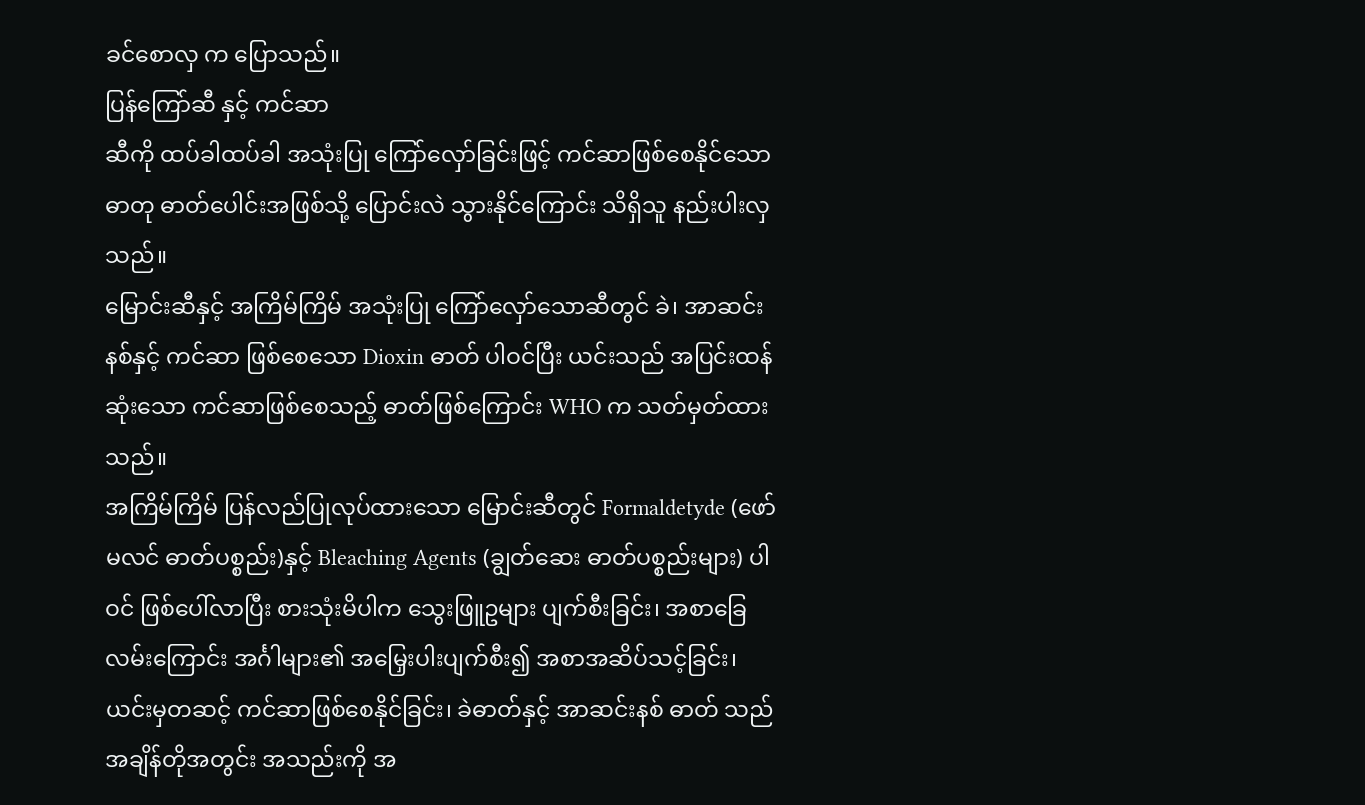ခင်စောလှ က ပြောသည်။
ပြန်ကြော်ဆီ နှင့် ကင်ဆာ
ဆီကို ထပ်ခါထပ်ခါ အသုံးပြု ကြော်လှော်ခြင်းဖြင့် ကင်ဆာဖြစ်စေနိုင်သော ဓာတု ဓာတ်ပေါင်းအဖြစ်သို့ ပြောင်းလဲ သွားနိုင်ကြောင်း သိရှိသူ နည်းပါးလှသည်။
မြောင်းဆီနှင့် အကြိမ်ကြိမ် အသုံးပြု ကြော်လှော်သောဆီတွင် ခဲ၊ အာဆင်းနစ်နှင့် ကင်ဆာ ဖြစ်စေသော Dioxin ဓာတ် ပါဝင်ပြီး ယင်းသည် အပြင်းထန်ဆုံးသော ကင်ဆာဖြစ်စေသည့် ဓာတ်ဖြစ်ကြောင်း WHO က သတ်မှတ်ထားသည်။
အကြိမ်ကြိမ် ပြန်လည်ပြုလုပ်ထားသော မြောင်းဆီတွင် Formaldetyde (ဖော်မလင် ဓာတ်ပစ္စည်း)နှင့် Bleaching Agents (ချွတ်ဆေး ဓာတ်ပစ္စည်းများ) ပါဝင် ဖြစ်ပေါ်လာပြီး စားသုံးမိပါက သွေးဖြူဥများ ပျက်စီးခြင်း၊ အစာခြေ လမ်းကြောင်း အင်္ဂါများ၏ အမြှေးပါးပျက်စီး၍ အစာအဆိပ်သင့်ခြင်း၊ ယင်းမှတဆင့် ကင်ဆာဖြစ်စေနိုင်ခြင်း၊ ခဲဓာတ်နှင့် အာဆင်းနစ် ဓာတ် သည် အချိန်တိုအတွင်း အသည်းကို အ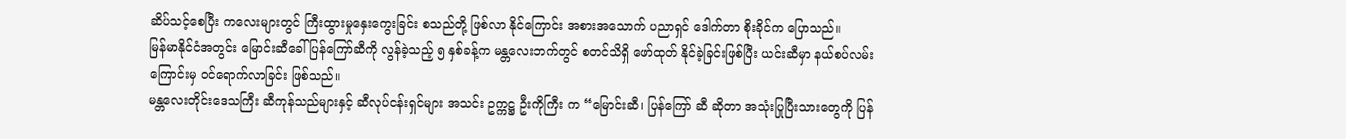ဆိပ်သင့်စေပြီး ကလေးများတွင် ကြီးထွားမှုနှေးကွေးခြင်း စသည်တို့ ဖြစ်လာ နိုင်ကြောင်း အစားအသောက် ပညာရှင် ဒေါက်တာ စိုးခိုင်က ပြောသည်။
မြန်မာနိုင်ငံအတွင်း မြောင်းဆီခေါ် ပြန်ကြော်ဆီကို လွန်ခဲ့သည့် ၅ နှစ်ခန့်က မန္တလေးဘက်တွင် စတင်သိရှိ ဖော်ထုတ် နိုင်ခဲ့ခြင်းဖြစ်ပြီး ယင်းဆီမှာ နယ်စပ်လမ်းကြောင်းမှ ဝင်ရောက်လာခြင်း ဖြစ်သည်။
မန္တလေးတိုင်းဒေသကြီး ဆီကုန်သည်များနှင့် ဆီလုပ်ငန်းရှင်များ အသင်း ဥက္ကဋ္ဌ ဦးကိုကြီး က “မြောင်းဆီ၊ ပြန်ကြော် ဆီ ဆိုတာ အသုံးပြုပြီးသားတွေကို ပြန်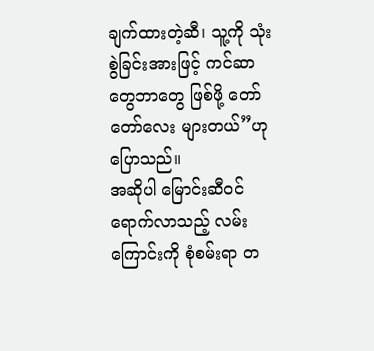ချက်ထားတဲ့ဆီ၊ သူ့ကို သုံးစွဲခြင်းအားဖြင့် ကင်ဆာတွေဘာတွေ ဖြစ်ဖို့ တော်တော်လေး များတယ်”ဟု ပြောသည်။
အဆိုပါ မြောင်းဆီဝင်ရောက်လာသည့် လမ်းကြောင်းကို စုံစမ်းရာ တ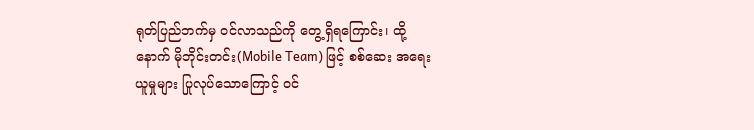ရုတ်ပြည်ဘက်မှ ဝင်လာသည်ကို တွေ့ရှိရကြောင်း၊ ထို့နောက် မိုဘိုင်းတင်း(Mobile Team) ဖြင့် စစ်ဆေး အရေးယူမှုများ ပြုလုပ်သောကြောင့် ဝင်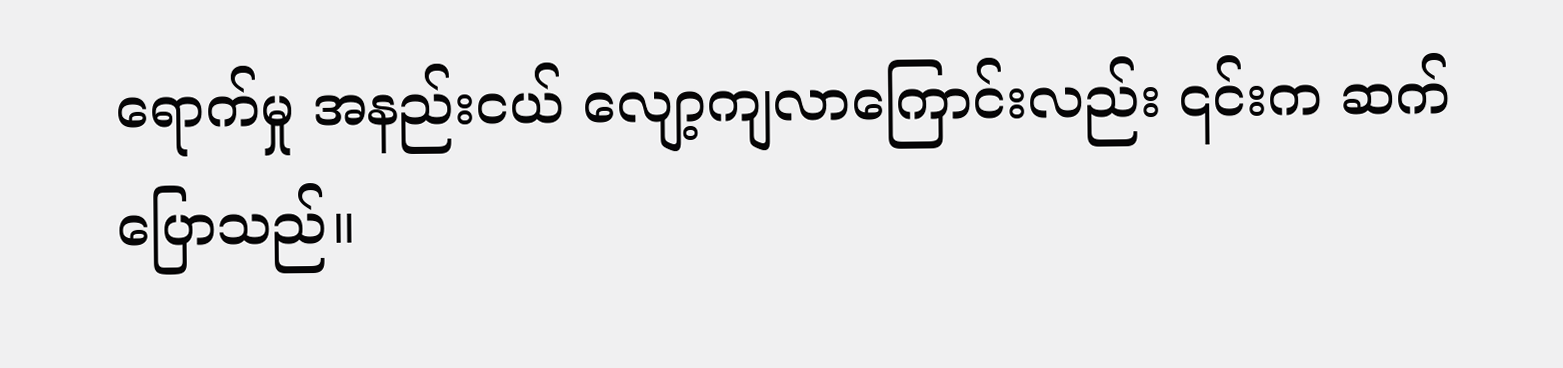ရောက်မှု အနည်းငယ် လျော့ကျလာကြောင်းလည်း ၎င်းက ဆက်ပြောသည်။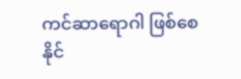ကင်ဆာရောဂါ ဖြစ်စေနိုင်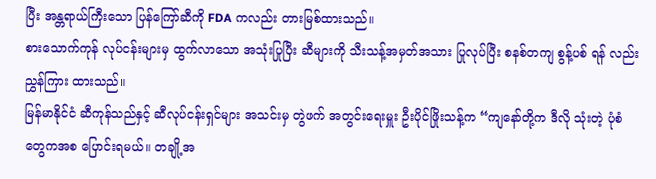ပြီး အန္တရာယ်ကြီးသော ပြန်ကြော်ဆီကို FDA ကလည်း တားမြစ်ထားသည်။
စားသောက်ကုန် လုပ်ငန်းများမှ ထွက်လာသော အသုံးပြုပြီး ဆီများကို သီးသန့်အမှတ်အသား ပြုလုပ်ပြီး စနစ်တကျ စွန့်ပစ် ရန် လည်း ညွှန်ကြား ထားသည်။
မြန်မာနိုင်ငံ ဆီကုန်သည်နှင့် ဆီလုပ်ငန်းရှင်များ အသင်းမှ တွဲဖက် အတွင်းရေးမှူး ဦးပိုင်ဖြိုးသန့်က “ကျနော်တို့က ဒီလို သုံးတဲ့ ပုံစံတွေကအစ ပြောင်းရမယ်။ တချို့အ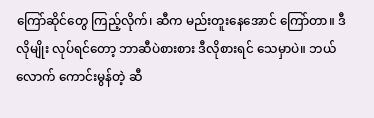ကြော်ဆိုင်တွေ ကြည့်လိုက်၊ ဆီက မည်းတူးနေအောင် ကြော်တာ။ ဒီလိုမျိုး လုပ်ရင်တော့ ဘာဆီပဲစားစား ဒီလိုစားရင် သေမှာပဲ။ ဘယ်လောက် ကောင်းမွန်တဲ့ ဆီ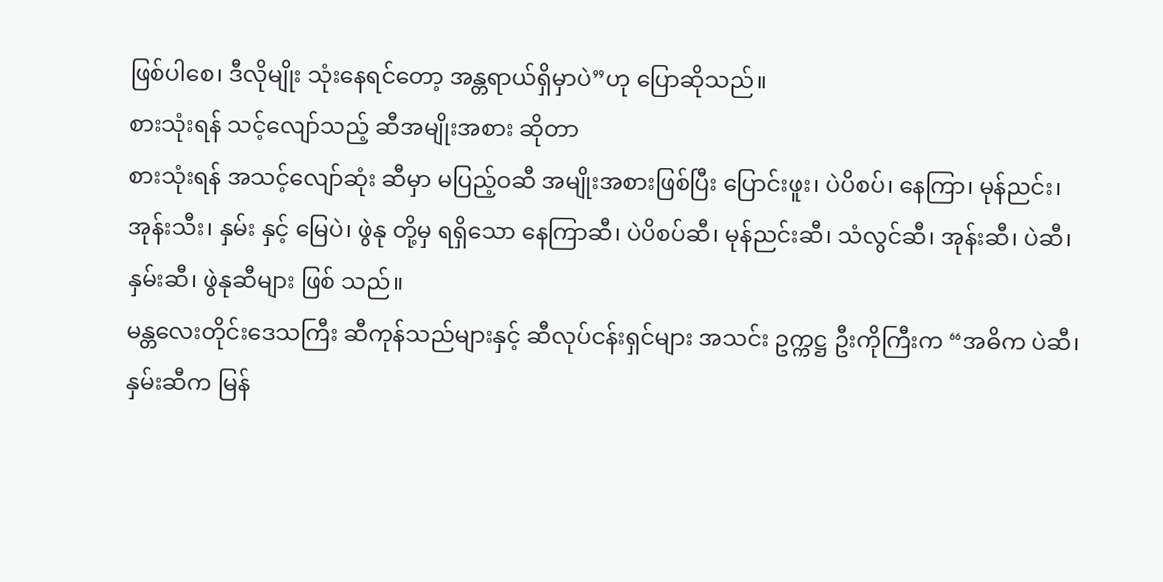ဖြစ်ပါစေ၊ ဒီလိုမျိုး သုံးနေရင်တော့ အန္တရာယ်ရှိမှာပဲ”ဟု ပြောဆိုသည်။
စားသုံးရန် သင့်လျော်သည့် ဆီအမျိုးအစား ဆိုတာ
စားသုံးရန် အသင့်လျော်ဆုံး ဆီမှာ မပြည့်ဝဆီ အမျိုးအစားဖြစ်ပြီး ပြောင်းဖူး၊ ပဲပိစပ်၊ နေကြာ၊ မုန်ညင်း၊ အုန်းသီး၊ နှမ်း နှင့် မြေပဲ၊ ဖွဲနု တို့မှ ရရှိသော နေကြာဆီ၊ ပဲပိစပ်ဆီ၊ မုန်ညင်းဆီ၊ သံလွင်ဆီ၊ အုန်းဆီ၊ ပဲဆီ၊ နှမ်းဆီ၊ ဖွဲနုဆီများ ဖြစ် သည်။
မန္တလေးတိုင်းဒေသကြီး ဆီကုန်သည်များနှင့် ဆီလုပ်ငန်းရှင်များ အသင်း ဥက္ကဋ္ဌ ဦးကိုကြီးက “အဓိက ပဲဆီ၊ နှမ်းဆီက မြန်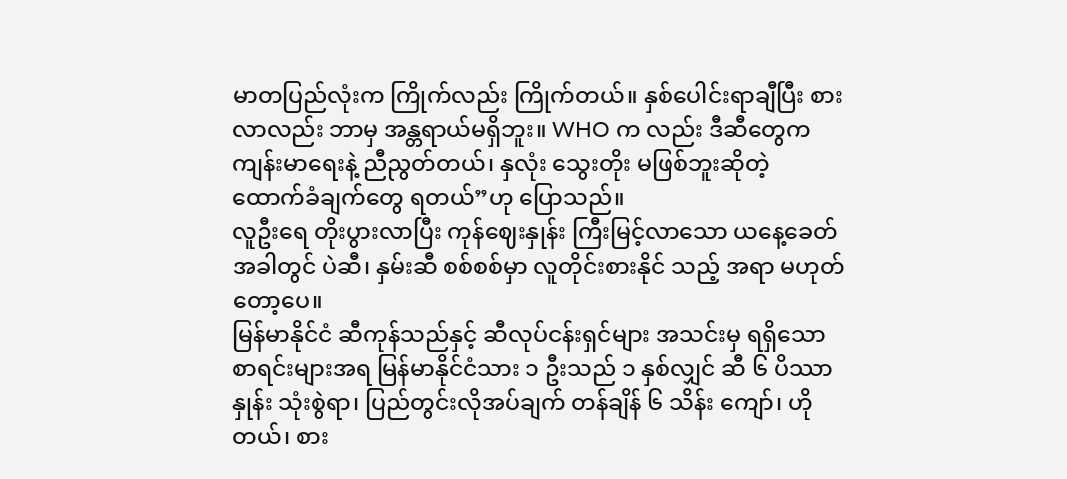မာတပြည်လုံးက ကြိုက်လည်း ကြိုက်တယ်။ နှစ်ပေါင်းရာချီပြီး စားလာလည်း ဘာမှ အန္တရာယ်မရှိဘူး။ WHO က လည်း ဒီဆီတွေက ကျန်းမာရေးနဲ့ ညီညွတ်တယ်၊ နှလုံး သွေးတိုး မဖြစ်ဘူးဆိုတဲ့ ထောက်ခံချက်တွေ ရတယ်”ဟု ပြောသည်။
လူဦးရေ တိုးပွားလာပြီး ကုန်ဈေးနှုန်း ကြီးမြင့်လာသော ယနေ့ခေတ်အခါတွင် ပဲဆီ၊ နှမ်းဆီ စစ်စစ်မှာ လူတိုင်းစားနိုင် သည့် အရာ မဟုတ်တော့ပေ။
မြန်မာနိုင်ငံ ဆီကုန်သည်နှင့် ဆီလုပ်ငန်းရှင်များ အသင်းမှ ရရှိသော စာရင်းများအရ မြန်မာနိုင်ငံသား ၁ ဦးသည် ၁ နှစ်လျှင် ဆီ ၆ ပိဿာနှုန်း သုံးစွဲရာ၊ ပြည်တွင်းလိုအပ်ချက် တန်ချိန် ၆ သိန်း ကျော်၊ ဟိုတယ်၊ စား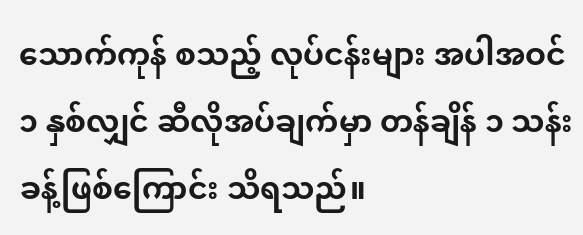သောက်ကုန် စသည့် လုပ်ငန်းများ အပါအဝင် ၁ နှစ်လျှင် ဆီလိုအပ်ချက်မှာ တန်ချိန် ၁ သန်း ခန့်ဖြစ်ကြောင်း သိရသည်။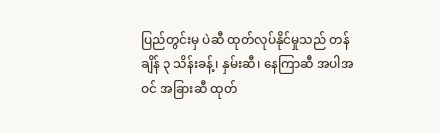ပြည်တွင်းမှ ပဲဆီ ထုတ်လုပ်နိုင်မှုသည် တန်ချိန် ၃ သိန်းခန့်၊ နှမ်းဆီ၊ နေကြာဆီ အပါအဝင် အခြားဆီ ထုတ်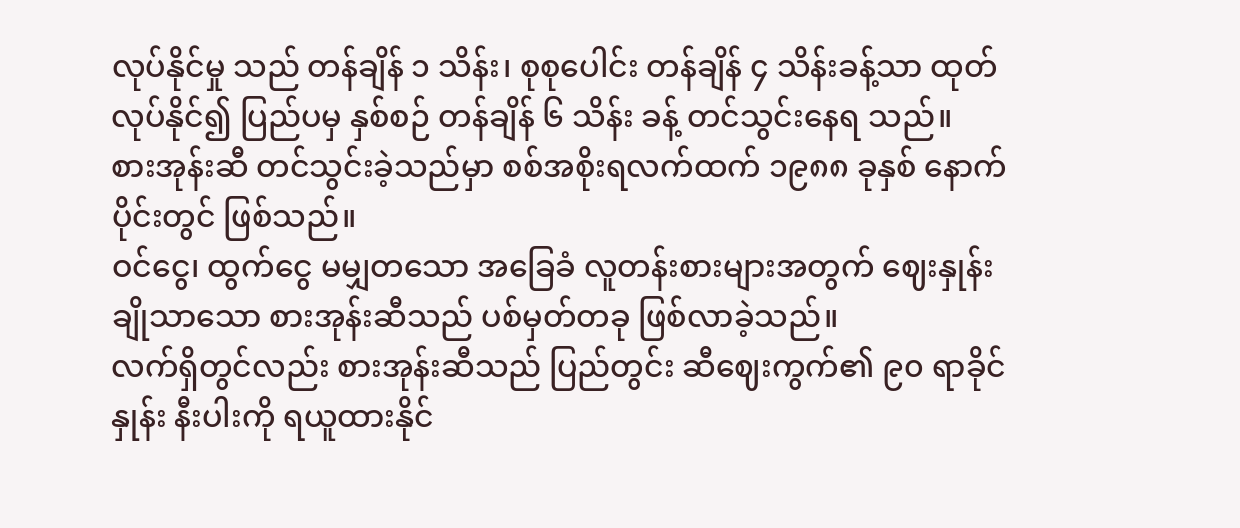လုပ်နိုင်မှု သည် တန်ချိန် ၁ သိန်း၊ စုစုပေါင်း တန်ချိန် ၄ သိန်းခန့်သာ ထုတ်လုပ်နိုင်၍ ပြည်ပမှ နှစ်စဉ် တန်ချိန် ၆ သိန်း ခန့် တင်သွင်းနေရ သည်။
စားအုန်းဆီ တင်သွင်းခဲ့သည်မှာ စစ်အစိုးရလက်ထက် ၁၉၈၈ ခုနှစ် နောက်ပိုင်းတွင် ဖြစ်သည်။
ဝင်ငွေ၊ ထွက်ငွေ မမျှတသော အခြေခံ လူတန်းစားများအတွက် ဈေးနှုန်းချိုသာသော စားအုန်းဆီသည် ပစ်မှတ်တခု ဖြစ်လာခဲ့သည်။
လက်ရှိတွင်လည်း စားအုန်းဆီသည် ပြည်တွင်း ဆီဈေးကွက်၏ ၉၀ ရာခိုင်နှုန်း နီးပါးကို ရယူထားနိုင်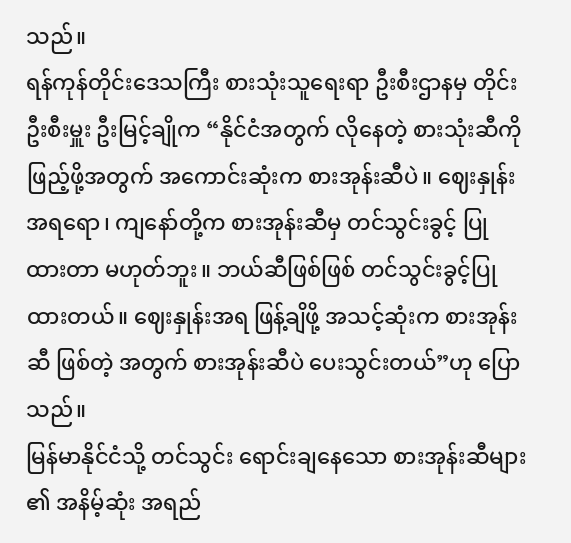သည်။
ရန်ကုန်တိုင်းဒေသကြီး စားသုံးသူရေးရာ ဦးစီးဌာနမှ တိုင်းဦးစီးမှူး ဦးမြင့်ချိုက “နိုင်ငံအတွက် လိုနေတဲ့ စားသုံးဆီကို ဖြည့်ဖို့အတွက် အကောင်းဆုံးက စားအုန်းဆီပဲ။ ဈေးနှုန်းအရရော၊ ကျနော်တို့က စားအုန်းဆီမှ တင်သွင်းခွင့် ပြုထားတာ မဟုတ်ဘူး။ ဘယ်ဆီဖြစ်ဖြစ် တင်သွင်းခွင့်ပြုထားတယ်။ ဈေးနှုန်းအရ ဖြန့်ချိဖို့ အသင့်ဆုံးက စားအုန်းဆီ ဖြစ်တဲ့ အတွက် စားအုန်းဆီပဲ ပေးသွင်းတယ်”ဟု ပြောသည်။
မြန်မာနိုင်ငံသို့ တင်သွင်း ရောင်းချနေသော စားအုန်းဆီများ ၏ အနိမ့်ဆုံး အရည်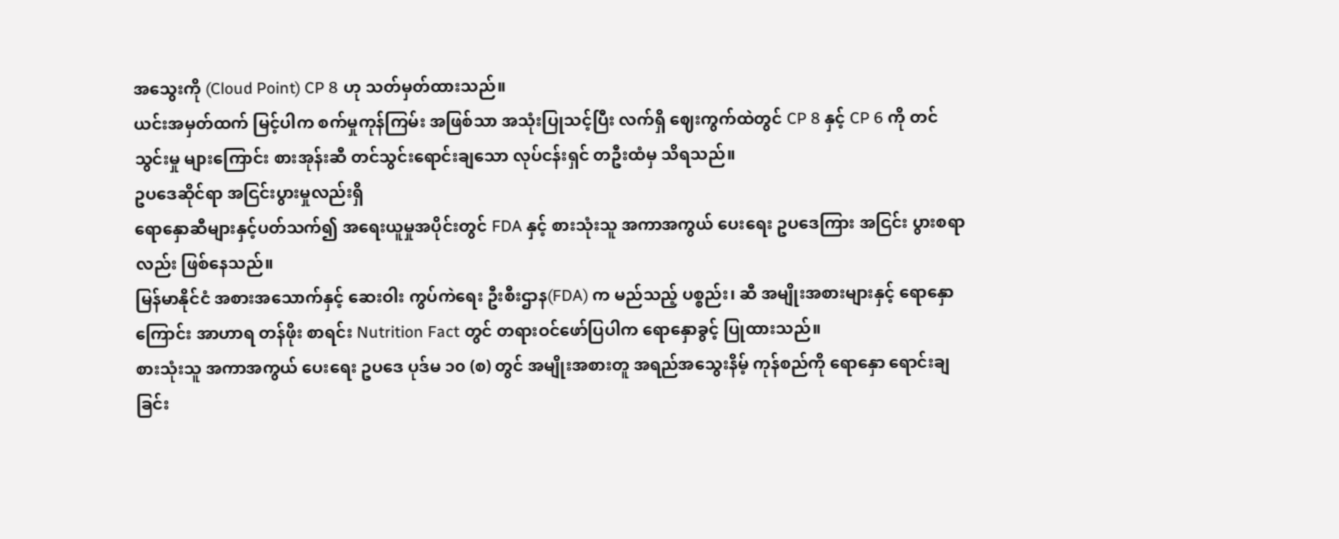အသွေးကို (Cloud Point) CP 8 ဟု သတ်မှတ်ထားသည်။
ယင်းအမှတ်ထက် မြင့်ပါက စက်မှုကုန်ကြမ်း အဖြစ်သာ အသုံးပြုသင့်ပြီး လက်ရှိ ဈေးကွက်ထဲတွင် CP 8 နှင့် CP 6 ကို တင်သွင်းမှု များကြောင်း စားအုန်းဆီ တင်သွင်းရောင်းချသော လုပ်ငန်းရှင် တဦးထံမှ သိရသည်။
ဥပဒေဆိုင်ရာ အငြင်းပွားမှုလည်းရှိ
ရောနှောဆီများနှင့်ပတ်သက်၍ အရေးယူမှုအပိုင်းတွင် FDA နှင့် စားသုံးသူ အကာအကွယ် ပေးရေး ဥပဒေကြား အငြင်း ပွားစရာလည်း ဖြစ်နေသည်။
မြန်မာနိုင်ငံ အစားအသောက်နှင့် ဆေးဝါး ကွပ်ကဲရေး ဦးစီးဌာန(FDA) က မည်သည့် ပစ္စည်း၊ ဆီ အမျိုးအစားများနှင့် ရောနှောကြောင်း အာဟာရ တန်ဖိုး စာရင်း Nutrition Fact တွင် တရားဝင်ဖော်ပြပါက ရောနှောခွင့် ပြုထားသည်။
စားသုံးသူ အကာအကွယ် ပေးရေး ဥပဒေ ပုဒ်မ ၁၀ (စ) တွင် အမျိုးအစားတူ အရည်အသွေးနိမ့် ကုန်စည်ကို ရောနှော ရောင်းချခြင်း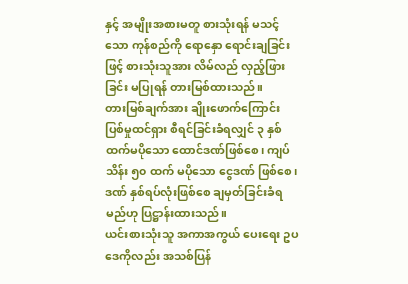နှင့် အမျိုးအစားမတူ စားသုံးရန် မသင့်သော ကုန်စည်ကို ရောနှော ရောင်းချခြင်းဖြင့် စားသုံးသူအား လိမ်လည် လှည့်ဖြားခြင်း မပြုရန် တားမြစ်ထားသည်။
တားမြစ်ချက်အား ချိုးဖောက်ကြောင်း ပြစ်မှုထင်ရှား စီရင်ခြင်းခံရလျှင် ၃ နှစ်ထက်မပိုသော ထောင်ဒဏ်ဖြစ်စေ၊ ကျပ် သိန်း ၅၀ ထက် မပိုသော ငွေဒဏ် ဖြစ်စေ၊ ဒဏ် နှစ်ရပ်လုံးဖြစ်စေ ချမှတ်ခြင်းခံရမည်ဟု ပြဋ္ဌာန်းထားသည်။
ယင်းစားသုံးသူ အကာအကွယ် ပေးရေး ဥပဒေကိုလည်း အသစ်ပြန်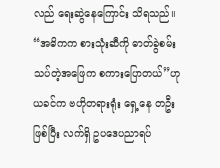လည် ရေးဆွဲနေကြောင်း သိရသည်။
“အဓိကက စားသုံးဆီကို ဓာတ်ခွဲစမ်းသပ်တဲ့အဖြေက စကားပြောတယ်”ဟု ယခင်က ဗဟိုတရားရုံး ရှေ့နေ တဦး ဖြစ်ပြီး လက်ရှိ ဥပဒေပညာရပ်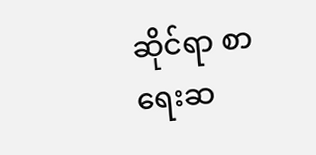ဆိုင်ရာ စာရေးဆ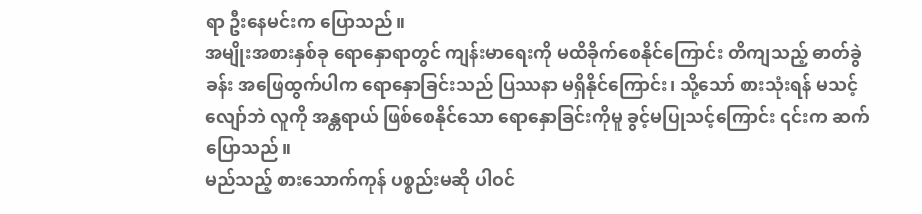ရာ ဦးနေမင်းက ပြောသည်။
အမျိုးအစားနှစ်ခု ရောနှောရာတွင် ကျန်းမာရေးကို မထိခိုက်စေနိုင်ကြောင်း တိကျသည့် ဓာတ်ခွဲခန်း အဖြေထွက်ပါက ရောနှောခြင်းသည် ပြဿနာ မရှိနိုင်ကြောင်း၊ သို့သော် စားသုံးရန် မသင့်လျော်ဘဲ လူကို အန္တရာယ် ဖြစ်စေနိုင်သော ရောနှောခြင်းကိုမူ ခွင့်မပြုသင့်ကြောင်း ၎င်းက ဆက်ပြောသည်။
မည်သည့် စားသောက်ကုန် ပစ္စည်းမဆို ပါဝင်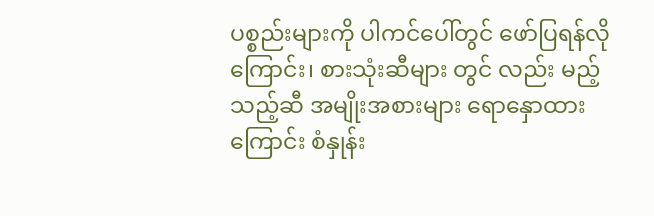ပစ္စည်းများကို ပါကင်ပေါ်တွင် ဖော်ပြရန်လိုကြောင်း၊ စားသုံးဆီများ တွင် လည်း မည့်သည့်ဆီ အမျိုးအစားများ ရောနှောထားကြောင်း စံနှုန်း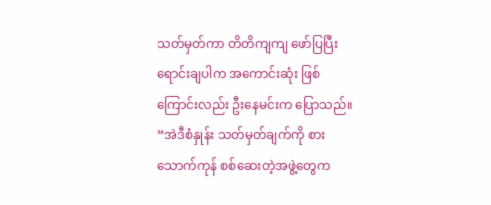သတ်မှတ်ကာ တိတိကျကျ ဖော်ပြပြီး ရောင်းချပါက အကောင်းဆုံး ဖြစ်ကြောင်းလည်း ဦးနေမင်းက ပြောသည်။
“အဲဒီစံနှုန်း သတ်မှတ်ချက်ကို စားသောက်ကုန် စစ်ဆေးတဲ့အဖွဲ့တွေက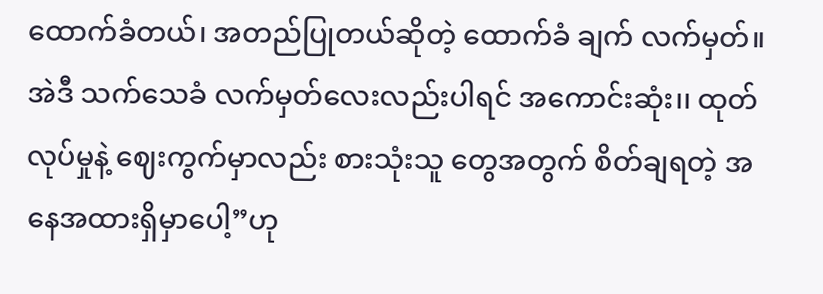ထောက်ခံတယ်၊ အတည်ပြုတယ်ဆိုတဲ့ ထောက်ခံ ချက် လက်မှတ်။ အဲဒီ သက်သေခံ လက်မှတ်လေးလည်းပါရင် အကောင်းဆုံး၊၊ ထုတ်လုပ်မှုနဲ့ ဈေးကွက်မှာလည်း စားသုံးသူ တွေအတွက် စိတ်ချရတဲ့ အနေအထားရှိမှာပေါ့”ဟု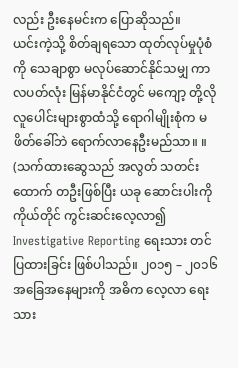လည်း ဦးနေမင်းက ပြောဆိုသည်။
ယင်းကဲ့သို့ စိတ်ချရသော ထုတ်လုပ်မှုပုံစံကို သေချာစွာ မလုပ်ဆောင်နိုင်သမျှ ကာလပတ်လုံး မြန်မာနိုင်ငံတွင် မကျော့ တို့လို လူပေါင်းများစွာထံသို့ ရောဂါမျိုးစုံက မဖိတ်ခေါ်ဘဲ ရောက်လာနေဦးမည်သာ။ ။
(သက်ထားဆွေသည် အလွတ် သတင်းထောက် တဦးဖြစ်ပြီး ယခု ဆောင်းပါးကို ကိုယ်တိုင် ကွင်းဆင်းလေ့လာ၍ Investigative Reporting ရေးသား တင်ပြထားခြင်း ဖြစ်ပါသည်။ ၂၀၁၅ – ၂၀၁၆ အခြေအနေများကို အဓိက လေ့လာ ရေးသား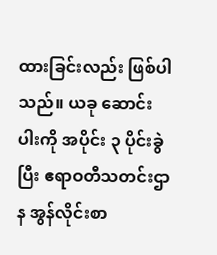ထားခြင်းလည်း ဖြစ်ပါသည်။ ယခု ဆောင်းပါးကို အပိုင်း ၃ ပိုင်းခွဲပြီး ဧရာဝတီသတင်းဌာန အွန်လိုင်းစာ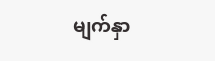မျက်နှာ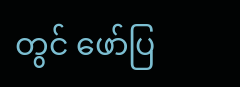တွင် ဖော်ပြ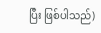ပြီး ဖြစ်ပါသည်)